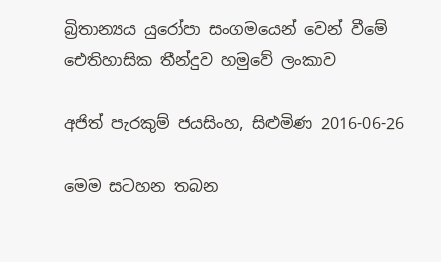බ්‍රිතාන්‍යය යුරෝපා සංගමයෙන් වෙන් වීමේ ඓතිහාසික තීන්දුව හමුවේ ලංකාව

අජිත් පැරකුම් ජයසිංහ, සිළුමිණ 2016-06-26

මෙම සටහන තබන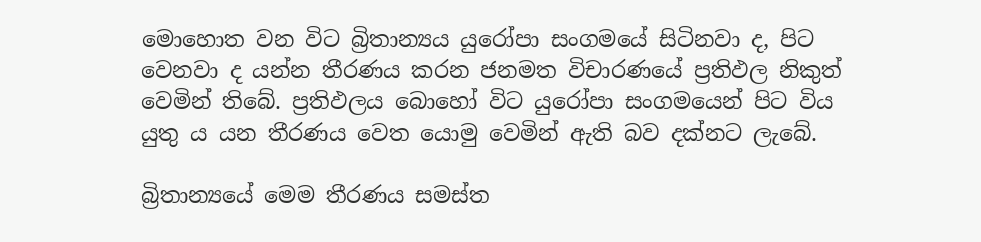මොහොත වන විට බ්‍රිතාන්‍යය යුරෝපා සංගමයේ සිටිනවා ද, පිට වෙනවා ද යන්න තීරණය කරන ජනමත විචාරණයේ ප්‍ර‍තිඵල නිකුත් වෙමින් තිබේ. ප්‍ර‍තිඵලය බොහෝ විට යුරෝපා සංගමයෙන් පිට විය යුතු ය යන තීරණය වෙත යොමු වෙමින් ඇති බව දක්නට ලැබේ.

බ්‍රිතාන්‍යයේ මෙම තීරණය සමස්ත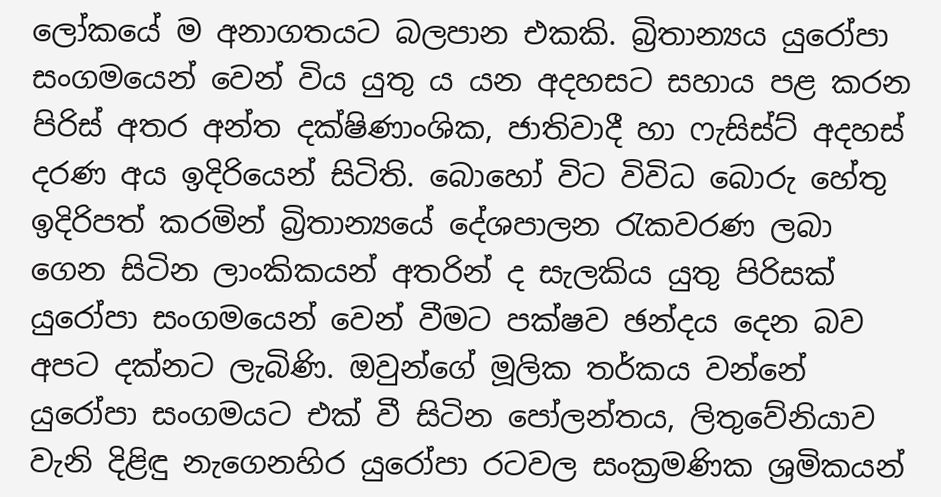ලෝකයේ ම අනාගතයට බලපාන එකකි. බ්‍රිතාන්‍යය යුරෝපා සංගමයෙන් වෙන් විය යුතු ය යන අදහසට සහාය පළ කරන පිරිස් අතර අන්ත දක්ෂිණාංශික, ජාතිවාදී හා ෆැසිස්ට් අදහස් දරණ අය ඉදිරියෙන් සිටිති. බොහෝ විට විවිධ බොරු හේතු ඉදිරිපත් කරමින් බ්‍රිතාන්‍යයේ දේශපාලන රැකවරණ ලබා ගෙන සිටින ලාංකිකයන් අතරින් ද සැලකිය යුතු පිරිසක් යුරෝපා සංගමයෙන් වෙන් වීමට පක්ෂව ඡන්දය දෙන බව අපට දක්නට ලැබිණි. ඔවුන්ගේ මූලික තර්කය වන්නේ යුරෝපා සංගමයට එක් වී සිටින පෝලන්තය, ලිතුවේනියාව වැනි දිළිඳු නැගෙනහිර යුරෝපා රටවල සංක්‍ර‍මණික ශ්‍රමිකයන්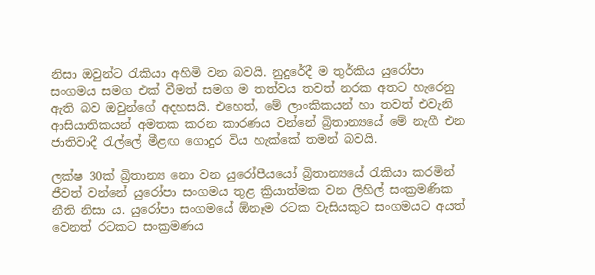නිසා ඔවුන්ට රැකියා අහිමි වන බවයි. නුදුරේදී ම තුර්කිය යුරෝපා සංගමය සමග එක් වීමත් සමග ම තත්වය තවත් නරක අතට හැරෙනු ඇති බව ඔවුන්ගේ අදහසයි. එහෙත්, මේ ලාංකිකයන් හා තවත් එවැනි ආසියාතිකයන් අමතක කරන කාරණය වන්නේ බ්‍රිතාන්‍යයේ මේ නැගී එන ජාතිවාදී රැල්ලේ මීළඟ ගොදුර විය හැක්කේ තමන් බවයි.

ලක්ෂ 30ක් බ්‍රිතාන්‍ය නො වන යුරෝපීයයෝ බ්‍රිතාන්‍යයේ රැකියා කරමින් ජීවත් වන්නේ යුරෝපා සංගමය තුළ ක්‍රියාත්මක වන ලිහිල් සංක්‍ර‍මණික නීති නිසා ය. යුරෝපා සංගමයේ ඕනෑම රටක වැසියකුට සංගමයට අයත් වෙනත් රටකට සංක්‍ර‍මණය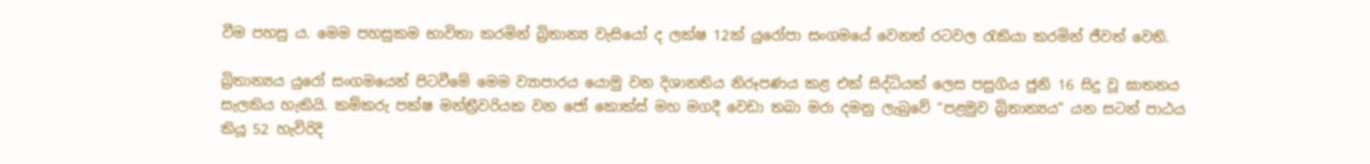වීම පහසු ය. මෙම පහසුකම භාවිතා කරමින් බ්‍රිතාන්‍ය වැසියෝ ද ලක්ෂ 12ක් යුරෝපා සංගමයේ වෙනත් රටවල රැකියා කරමින් ජීවත් වෙති.

බ්‍රිතාන්‍යය යුරෝ සංගමයෙන් පිටවීමේ මෙම ව්‍යාපාරය යොමු වන දිශානතිය නිරූපණය කළ එක් සිද්ධියක් ලෙස පසුගිය ජුනි 16 සිදු වූ ඝාතනය සැලකිය හැකියි. කම්කරු පක්ෂ මන්ත්‍රීවරියක වන ජෝ කොක්ස් මහ මගදී වෙඩා තබා මරා දමනු ලැබුවේ “පළමුව බ්‍රිතාන්‍යය" යන සටන් පාඨය කියූ 52 හැවිරිදි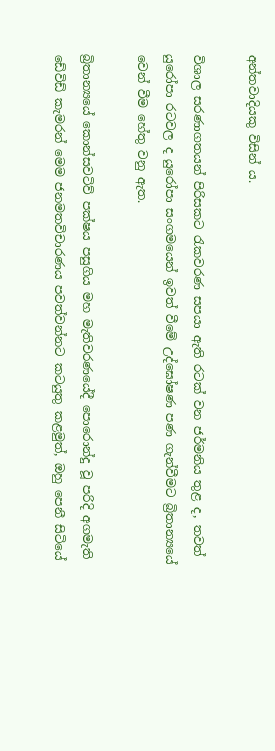අන්තවාදියකු විසින් ය.

විශාල සරණාගතයන් පිරිසකට රැකවරණ සපයා ඇති රටක් වන ජර්මනිය තුළ ද, තවත් යුරෝපා රටවල ද යුරෝපා සංගමයෙන් ඉවත් වීමේ උද්ඝෝෂණ පණ ගැන්වීමට බ්‍රිතාන්‍යයේ වෙන් වීම හේතු වනු ඇත.

බ්‍රිතාන්‍යයේ කොන්සවටිව් පක්ෂය පසුගිය මහ මැතිවරණයේදී පොරොන්දු වූ පරිදි අගමැති ඩේවිඩ් කැමරන් මෙම ජනමතවිචාරණය පවත්වන්නට කටයුතු කළමුත්, ඔහු පෙනී සිටියේ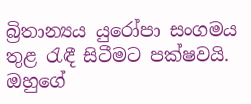බ්‍රිතාන්‍යය යුරෝපා සංගමය තුළ රැඳී සිටීමට පක්ෂවයි. ඔහුගේ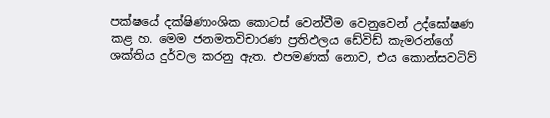පක්ෂයේ දක්ෂිණාංශික කොටස් වෙන්වීම වෙනුවෙන් උද්ඝෝෂණ කළ හ. මෙම ජනමතවිචාරණ ප්‍ර‍තිඵලය ඩේවිඩ් කැමරන්ගේ ශක්තිය දුර්වල කරනු ඇත. එපමණක් නොව, එය කොන්සවටිව්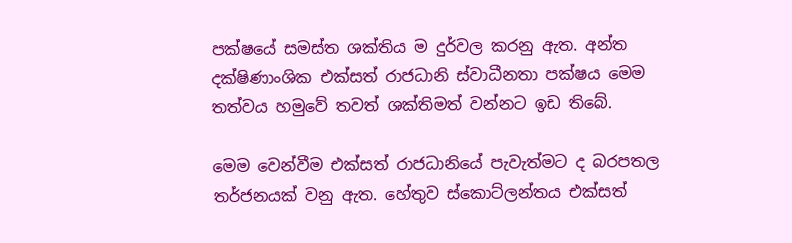පක්ෂයේ සමස්ත ශක්තිය ම දුර්වල කරනු ඇත. අන්ත දක්ෂිණාංශික එක්සත් රාජධානි ස්වාධීනතා පක්ෂය මෙම තත්වය හමුවේ තවත් ශක්තිමත් වන්නට ඉඩ තිබේ.

මෙම වෙන්වීම එක්සත් රාජධානියේ පැවැත්මට ද බරපතල තර්ජනයක් වනු ඇත. හේතුව ස්කොට්ලන්තය එක්සත්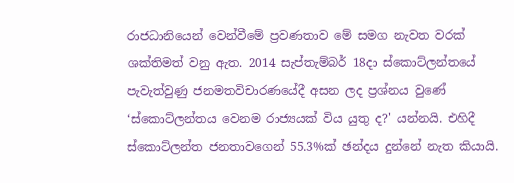රාජධානියෙන් වෙන්වීමේ ප්‍ර‍වණතාව මේ සමග නැවත වරක් ශක්තිමත් වනු ඇත. 2014 සැප්තැම්බර් 18දා ස්කොට්ලන්තයේ පැවැත්වුණු ජනමතවිචාරණයේදී අසන ලද ප්‍රශ්නය වුණේ ‘ස්කොට්ලන්තය වෙනම රාජ්‍යයක් විය යුතු ද?' යන්නයි. එහිදී ස්කොට්ලන්ත ජනතාවගෙන් 55.3%ක් ඡන්දය දුන්නේ නැත කියායි.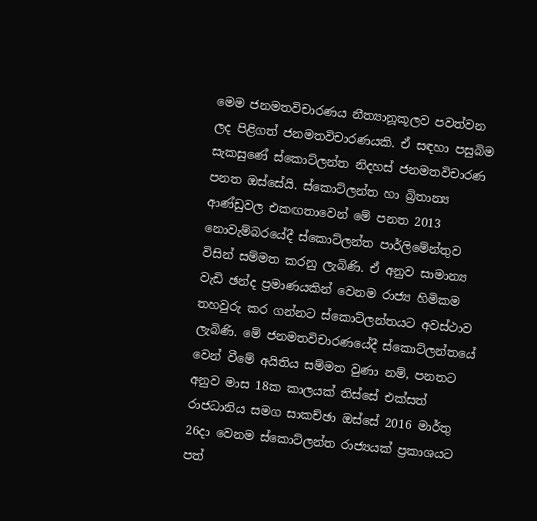මෙම ජනමතවිචාරණය නීත්‍යානූකූලව පවත්වන ලද පිළිගත් ජනමතවිචාරණයකි. ඒ සඳහා පසුබිම සැකසුණේ ස්කොට්ලන්ත නිදහස් ජනමතවිචාරණ පනත ඔස්සේයි. ස්කොට්ලන්ත හා බ්‍රිතාන්‍ය ආණ්ඩුවල එකඟතාවෙන් මේ පනත 2013 නොවැම්බරයේදී ස්කොට්ලන්ත පාර්ලිමේන්තුව විසින් සම්මත කරනු ලැබිණි. ඒ අනුව සාමාන්‍ය වැඩි ඡන්ද ප්‍රමාණයකින් වෙනම රාජ්‍ය හිමිකම තහවුරු කර ගන්නට ස්කොට්ලන්තයට අවස්ථාව ලැබිණි. මේ ජනමතවිචාරණයේදී ස්කොට්ලන්තයේ වෙන් වීමේ අයිතිය සම්මත වුණා නම්, පනතට අනුව මාස 18ක කාලයක් තිස්සේ එක්සත් රාජධානිය සමග සාකච්ඡා ඔස්සේ 2016 මාර්තු 26දා වෙනම ස්කොට්ලන්ත රාජ්‍යයක් ප්‍රකාශයට පත්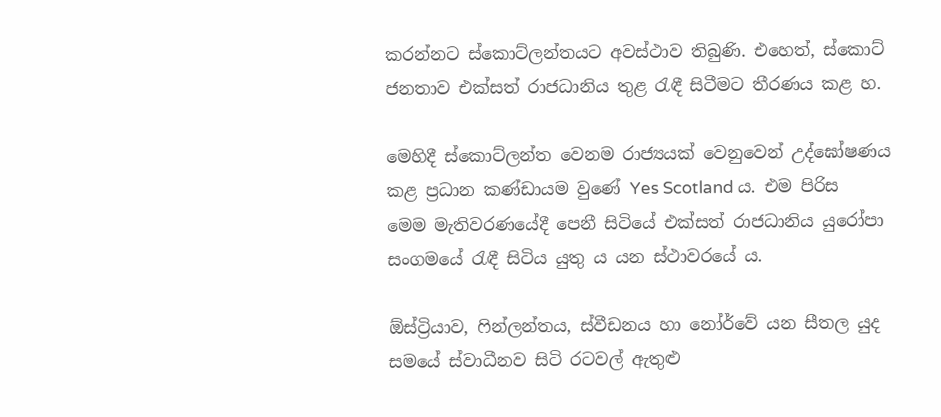කරන්නට ස්කොට්ලන්තයට අවස්ථාව තිබුණි. එහෙත්, ස්කොට් ජනතාව එක්සත් රාජධානිය තුළ රැඳී සිටීමට තීරණය කළ හ.

මෙහිදී ස්කොට්ලන්ත වෙනම රාජ්‍යයක් වෙනුවෙන් උද්ඝෝෂණය කළ ප්‍රධාන කණ්ඩායම වුණේ Yes Scotland ය. එම පිරිස මෙම මැතිවරණයේදී පෙනී සිටියේ එක්සත් රාජධානිය යුරෝපා සංගමයේ රැඳී සිටිය යුතු ය යන ස්ථාවරයේ ය.

ඕස්ට්‍රියාව, ෆින්ලන්තය, ස්වීඩනය හා නෝර්වේ යන සීතල යුද සමයේ ස්වාධීනව සිටි රටවල් ඇතුළු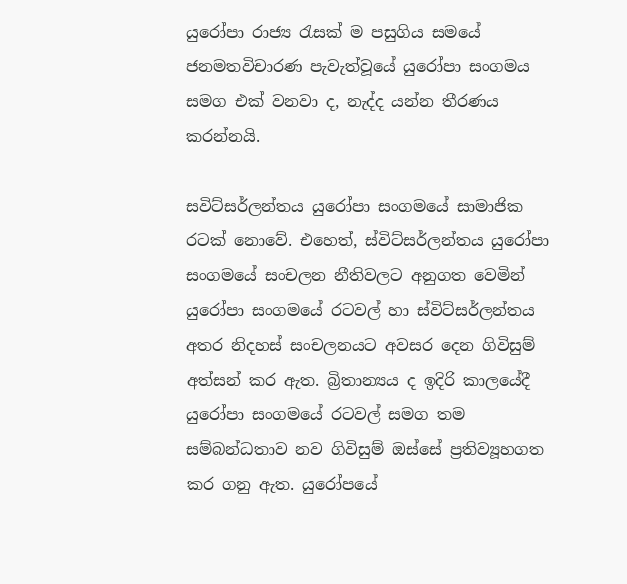යුරෝපා රාජ්‍ය රැසක් ම පසුගිය සමයේ ජනමතවිචාරණ පැවැත්වූයේ යුරෝපා සංගමය සමග එක් වනවා ද, නැද්ද යන්න තීරණය කරන්නයි.

සවිට්සර්ලන්තය යුරෝපා සංගමයේ සාමාජික රටක් නොවේ. එහෙත්, ස්විට්සර්ලන්තය යුරෝපා සංගමයේ සංචලන නීතිවලට අනුගත වෙමින් යුරෝපා සංගමයේ රටවල් හා ස්විට්සර්ලන්තය අතර නිදහස් සංචලනයට අවසර දෙන ගිවිසුම් අත්සන් කර ඇත. බ්‍රිතාන්‍යය ද ඉදිරි කාලයේදී යුරෝපා සංගමයේ රටවල් සමග තම සම්බන්ධතාව නව ගිවිසුම් ඔස්සේ ප්‍ර‍තිව්‍යූහගත කර ගනු ඇත. යුරෝපයේ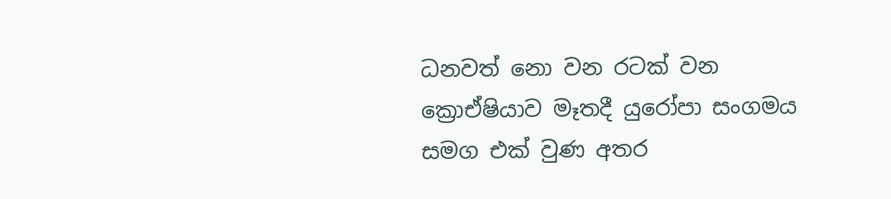ධනවත් නො වන රටක් වන ක්‍රොඒෂියාව මෑතදී යුරෝපා සංගමය සමග එක් වුණ අතර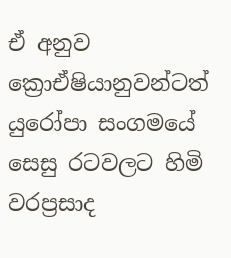ඒ අනුව ක්‍රොඒෂියානුවන්ටත් යුරෝපා සංගමයේ සෙසු රටවලට හිමි වරප්‍රසාද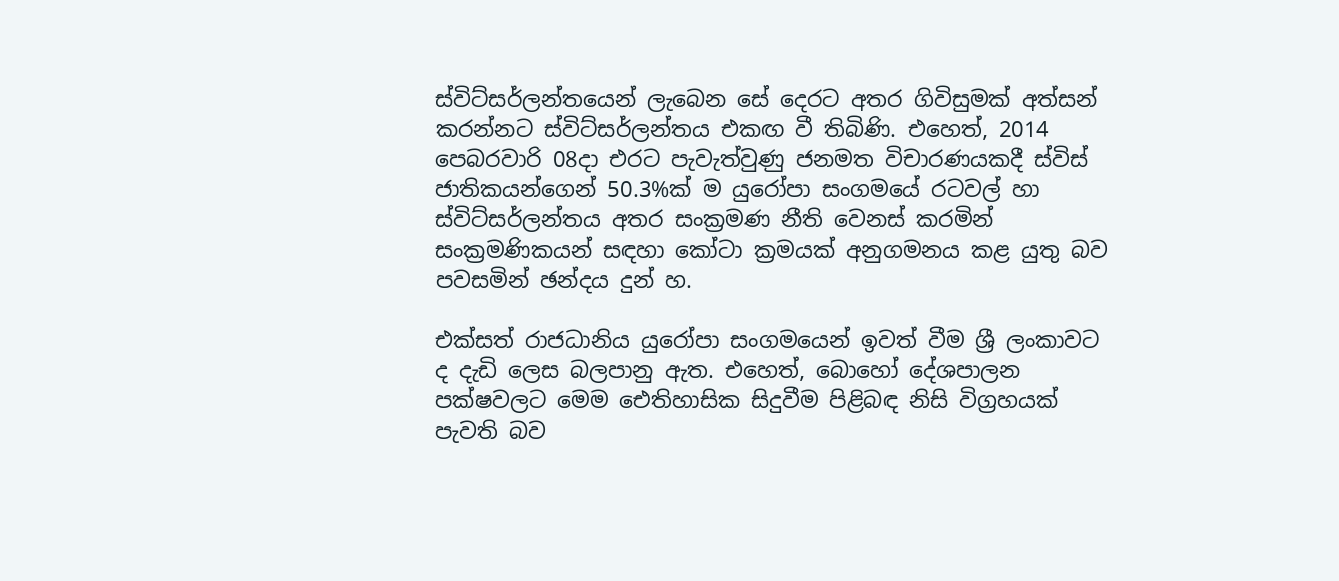ස්විට්සර්ලන්තයෙන් ලැබෙන සේ දෙරට අතර ගිවිසුමක් අත්සන් කරන්නට ස්විට්සර්ලන්තය එකඟ වී තිබිණි. එහෙත්, 2014 පෙබරවාරි 08දා එරට පැවැත්වුණු ජනමත විචාරණයකදී ස්විස් ජාතිකයන්ගෙන් 50.3%ක් ම යුරෝපා සංගමයේ රටවල් හා ස්විට්සර්ලන්තය අතර සංක්‍රමණ නීති වෙනස් කරමින් සංක්‍රමණිකයන් සඳහා කෝටා ක්‍රමයක් අනුගමනය කළ යුතු බව පවසමින් ඡන්දය දුන් හ.

එක්සත් රාජධානිය යුරෝපා සංගමයෙන් ඉවත් වීම ශ්‍රී ලංකාවට ද දැඩි ලෙස බලපානු ඇත. එහෙත්, බොහෝ දේශපාලන පක්ෂවලට මෙම ඓතිහාසික සිදුවීම පිළිබඳ නිසි විග්‍ර‍හයක් පැවති බව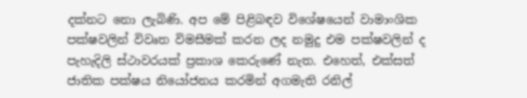දක්නට නො ලැබිණි. අප මේ පිළිබඳව විශේෂයෙන් වාමාංශික පක්ෂවලින් විවෘත විමසීමක් කරන ලද නමුදු එම පක්ෂවලින් ද පැහැදිලි ස්ථාවරයක් ප්‍ර‍කාශ කෙරුණේ නැත. එහෙත්, එක්සත් ජාතික පක්ෂය නියෝජනය කරමින් අගමැති රනිල්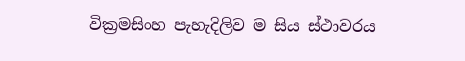වික්‍ර‍මසිංහ පැහැදිලිව ම සිය ස්ථාවරය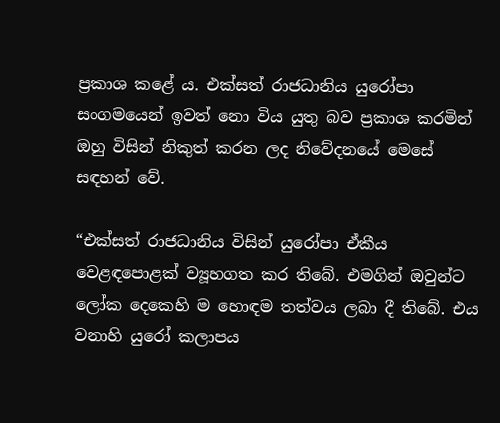ප්‍ර‍කාශ කළේ ය. එක්සත් රාජධානිය යුරෝපා සංගමයෙන් ඉවත් නො විය යුතු බව ප්‍ර‍කාශ කරමින් ඔහු විසින් නිකුත් කරන ලද නිවේදනයේ මෙසේ සඳහන් වේ.

“එක්සත් රාජධානිය විසින් යුරෝපා ඒකීය වෙළඳපොළක් ව්‍යූහගත කර තිබේ. එමගින් ඔවුන්ට ලෝක දෙකෙහි ම හොඳම තත්වය ලබා දී තිබේ. එය වනාහි යුරෝ කලාපය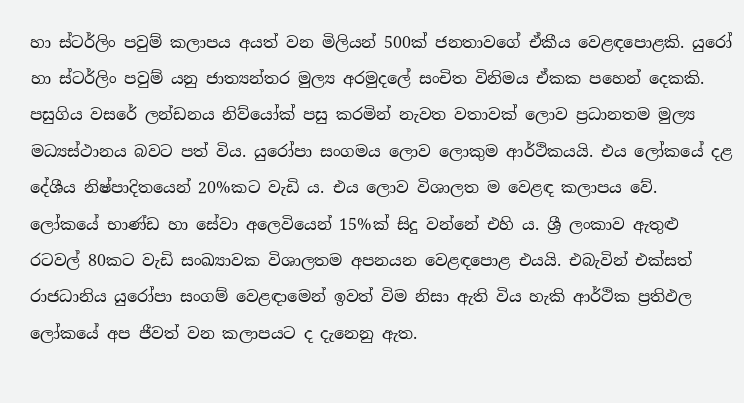හා ස්ටර්ලිං පවුම් කලාපය අයත් වන මිලියන් 500ක් ජනතාවගේ ඒකීය වෙළඳපොළකි. යුරෝ හා ස්ටර්ලිං පවුම් යනු ජාත්‍යන්තර මුල්‍ය අරමුදලේ සංචිත විනිමය ඒකක පහෙන් දෙකකි. පසුගිය වසරේ ලන්ඩනය නිව්යෝක් පසු කරමින් නැවත වතාවක් ලොව ප්‍රධානතම මුල්‍ය මධ්‍යස්ථානය බවට පත් විය. යුරෝපා සංගමය ලොව ලොකුම ආර්ථිකයයි. එය ලෝකයේ දළ දේශීය නිෂ්පාදිතයෙන් 20%කට වැඩි ය. එය ලොව විශාලත ම වෙළඳ කලාපය වේ. ලෝකයේ භාණ්ඩ හා සේවා අලෙවියෙන් 15%ක් සිදු වන්නේ එහි ය. ශ්‍රී ලංකාව ඇතුළු රටවල් 80කට වැඩි සංඛ්‍යාවක විශාලතම අපනයන වෙළඳපොළ එයයි. එබැවින් එක්සත් රාජධානිය යුරෝපා සංගම් වෙළඳාමෙන් ඉවත් විම නිසා ඇති විය හැකි ආර්ථික ප්‍රතිඵල ලෝකයේ අප ජීවත් වන කලාපයට ද දැනෙනු ඇත.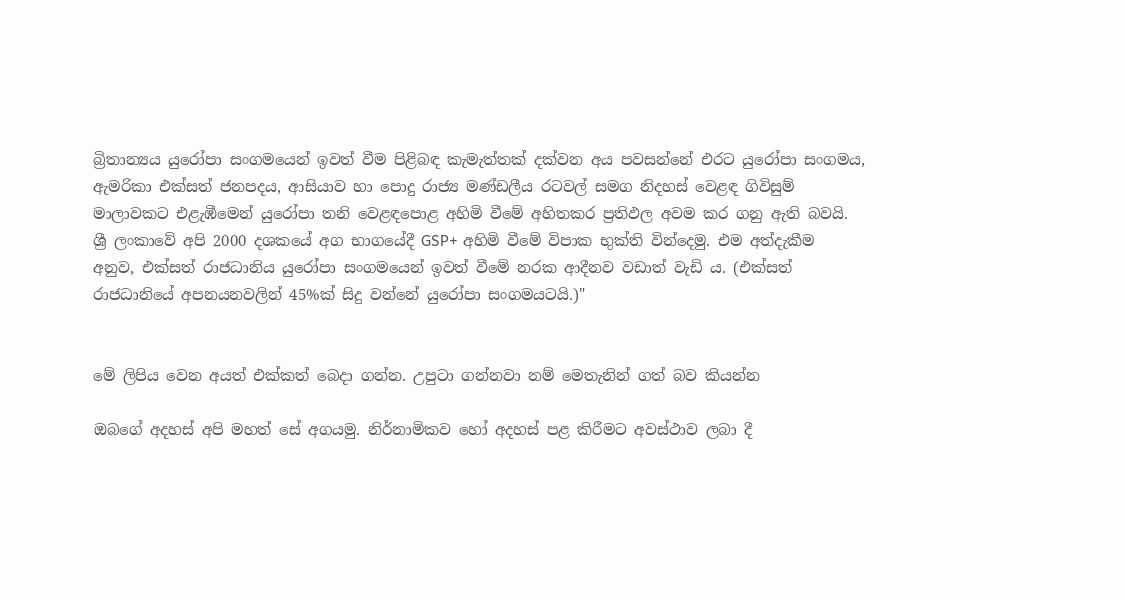බ්‍රිතාන්‍යය යුරෝපා සංගමයෙන් ඉවත් වීම පිළිබඳ කැමැත්තක් දක්වන අය පවසන්නේ එරට යුරෝපා සංගමය, ඇමරිකා එක්සත් ජනපදය, ආසියාව හා පොදු රාජ්‍ය මණ්ඩලීය රටවල් සමග නිදහස් වෙළඳ ගිවිසුම් මාලාවකට එළැඹීමෙන් යුරෝපා තනි වෙළඳපොළ අහිමි වීමේ අහිතකර ප්‍රතිඵල අවම කර ගනු ඇති බවයි. ශ්‍රී ලංකාවේ අපි 2000 දශකයේ අග භාගයේදී GSP+ අහිමි වීමේ විපාක භුක්ති වින්දෙමු. එම අත්දැකීම අනුව, එක්සත් රාජධානිය යුරෝපා සංගමයෙන් ඉවත් වීමේ නරක ආදීනව වඩාත් වැඩි ය. (එක්සත් රාජධානියේ අපනයනවලින් 45%ක් සිදු වන්නේ යුරෝපා සංගමයටයි.)"


මේ ලිපිය වෙන අයත් එක්කත් බෙදා ගන්න. උපුටා ගන්නවා නම් ‍මෙතැනින් ගත් බව කියන්න

ඔබගේ අදහස් අපි මහත් සේ අගයමු. නිර්නාමිකව හෝ අදහස් පළ කිරීමට අවස්ථාව ලබා දී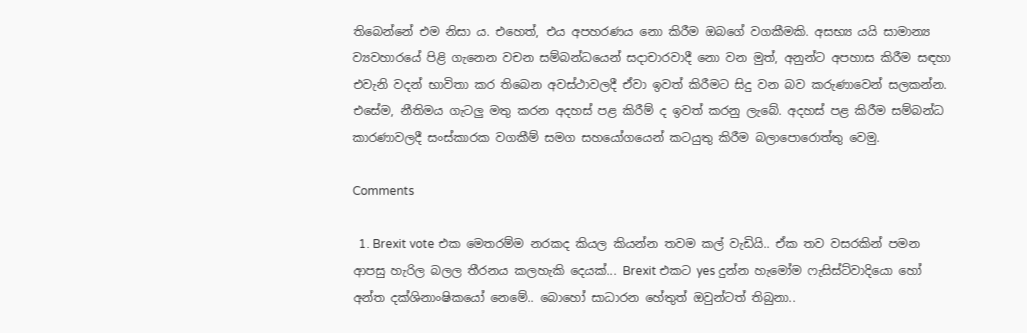තිබෙන්නේ එම නිසා ය. එහෙත්, එය අපහරණය නො කිරීම ඔබ‍ගේ වගකීමකි. අසභ්‍ය යයි සාමාන්‍ය ව්‍යවහාරයේ පිළි ගැනෙන වචන සම්බන්ධයෙන් සදාචාරවාදී නො වන මුත්, අනුන්ට අපහාස කිරීම සඳහා එවැනි වදන් භාවිතා කර තිබෙන අවස්ථාවලදී ඒවා ඉවත් කිරීමට සිදු වන බව කරුණාවෙන් සලකන්න. එසේම, නීතිමය ගැටලු මතු කරන අදහස් පළ කිරීම් ද ඉවත් කරනු ලැබේ. අදහස් පළ කිරීම සම්බන්ධ කාරණාවලදී සංස්කාරක වගකීම් සමග සහයෝගයෙන් කටයුතු කිරීම බලාපොරොත්තු වෙමු.

Comments

  1. Brexit vote එක මෙතරම්ම නරකද කියල කියන්න තවම කල් වැඩියි.. ඒක තව වසරකින් පමන ආපසු හැරිල බලල තීරනය කලහැකි දෙයක්... Brexit එකට yes දුන්න හැමෝම ෆැසිස්ට්වාදියො හෝ අන්ත දක්ශිනාංෂිකයෝ නෙමේ.. බොහෝ සාධාරන හේතුත් ඔවුන්ටත් තිබුනා..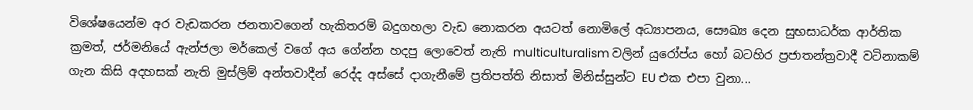විශේෂයෙන්ම අර වැඩකරන ජනතාවගෙන් හැකිතරම් බදුගහලා වැඩ නොකරන අයටත් නොමිලේ අධ්‍යාපනය, සෞඛ්‍ය දෙන සුභසාධර්ක ආර්තික ක්‍රමත්, ජර්මනියේ ඇන්ජලා මර්කෙල් වගේ අය ගේන්න හදපු ලොවෙත් නැති multiculturalism වලින් යුරෝප්ය හෝ බටහිර ප්‍රජාතන්ත්‍රවාදී වටිනාකම් ගැන කිසි අදහසක් නැති මුස්ලිම් අන්තවාදීන් රෙද්ද අස්සේ දාගැනීමේ ප්‍රතිපත්ති නිසාත් මිනිස්සුන්ට EU එක එපා වුනා...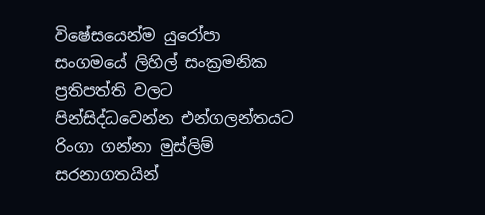විෂේසයෙන්ම යුරෝපා සංගමයේ ලිහිල් සංක්‍රමනික ප්‍රතිපත්ති වලට පින්සිද්ධවෙන්න එන්ගලන්තයට රිංගා ගන්නා මුස්ලිම් සරනාගතයින්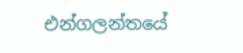එන්ගලන්තයේ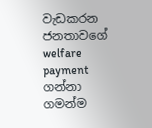වැඩකරන ජනතාවගේ welfare payment ගන්නා ගමන්ම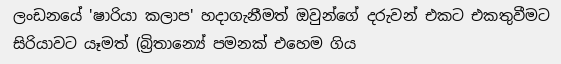ලංඩනයේ 'ෂාරියා කලාප' හදාගැනීමත් ඔවුන්ගේ දරුවන් එකට එකතුවීමට සිරියාවට යෑමත් (බ්‍රිතාන්‍යේ පමනක් එහෙම ගිය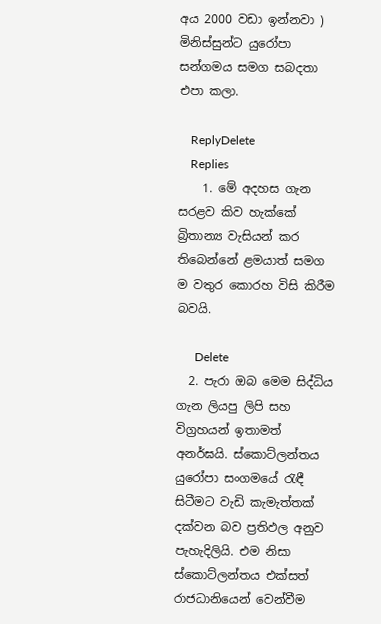අය 2000 වඩා ඉන්නවා ) මිනිස්සුන්ට යුරෝපා සන්ගමය සමග සබදතා එපා කලා.

    ReplyDelete
    Replies
    1. මේ අදහස ගැන සරළව කිව හැක්කේ බ්‍රිතාන්‍ය වැසියන් කර තිබෙන්නේ ළමයාත් සමග ම වතුර කොරහ විසි කිරීම බවයි.

      Delete
  2. පැරා ඔබ මෙම සිද්ධිය ගැන ලියපු ලිපි සහ විග්‍රහයන් ඉතාමත් අනර්ඝයි. ස්කොට්ලන්තය යුරෝපා සංගමයේ රැඳී සිටීමට වැඩි කැමැත්තක් දක්වන බව ප්‍රතිඵල අනුව පැහැදිලියි. එම නිසා ස්කොට්ලන්තය එක්සත් රාජධානියෙන් වෙන්වීම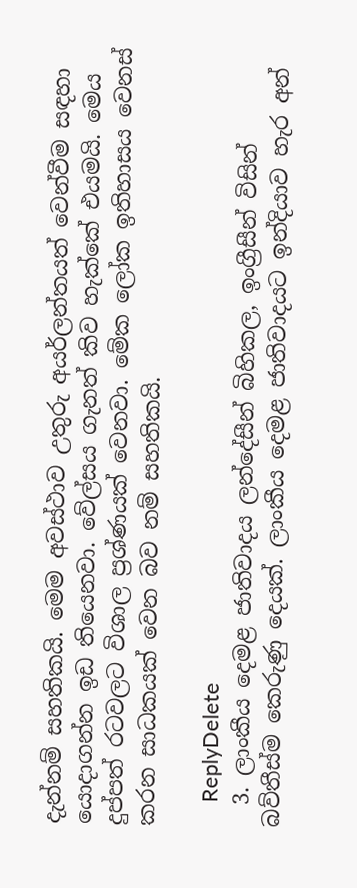දැන්නම් සහතිකයි. මෙම අවස්ථාව උතුරු අයර්ලන්තයත් වෙන්වීම සඳහා යොදාගන්න ඉඩ තියෙනවා. වේල්සය ගැනත් කිව හැක්කේ එයමයි. මෙය දුප්පත් රටවලට විශාල ප්‍රශ්ණයක් වෙනවා. මේක ලෝක ඉතිහාසය වෙනස් කරන සාධකයක් වෙන බව නම් සහතිකයි.

    ReplyDelete
  3. ලාංකීය දෙමළ ජාතිවාදය ලන්දේසීන් බිහිකල, ඉංග්‍රීසීන් විසින් බව්තීස්ම කෙරුණු දෙයක්. ලාංකීය දෙමළ ජාතිවාදයට ඉන්දියාව හැර අන්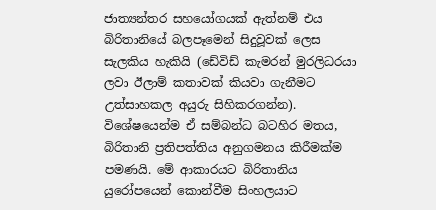ජාත්‍යන්තර සහයෝගයක් ඇත්නම් එය බිරිතානියේ බලපෑමෙන් සිදුවූවක් ලෙස සැලකිය හැකියි (ඩේවිඩ් කැමරන් මුරලිධරයා ලවා ඊලාම් කතාවක් කියවා ගැනීමට උත්සාහකල අයුරු සිහිකරගන්න). විශේෂයෙන්ම ඒ සම්බන්ධ බටහිර මතය, බිරිතානි ප්‍රතිපත්තිය අනුගමනය කිරීමක්ම පමණයි. මේ ආකාරයට බිරිතානිය යුරෝපයෙන් කොන්වීම සිංහලයාට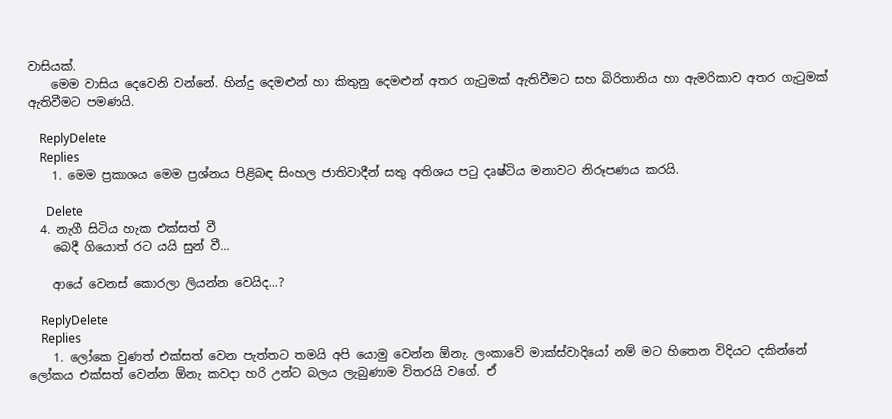වාසියක්.
    මෙම වාසිය දෙවෙනි වන්නේ. හින්දු දෙමළුන් හා කිතුනු දෙමළුන් අතර ගැටුමක් ඇතිවීමට සහ බිරිතානිය හා ඇමරිකාව අතර ගැටුමක් ඇතිවීමට පමණයි.

    ReplyDelete
    Replies
    1. මෙම ප්‍රකාශය මෙම ප්‍රශ්නය පිළිබඳ සිංහල ජාතිවාදීන් සතු අතිශය පටු දෘෂ්ටිය මනාවට නිරූපණය කරයි.

      Delete
  4. නැගී සිටිය හැක එක්සත් වී
    බෙදී ගියොත් රට යයි සුන් වී...

    ආයේ වෙනස් කොරලා ලියන්න වෙයිද...?

    ReplyDelete
    Replies
    1. ලෝකෙ වුණත් එක්සත් වෙන පැත්තට තමයි අපි යොමු වෙන්න ඕනැ. ලංකාවේ මාක්ස්වාදියෝ නම් මට හිතෙන විදියට දකින්නේ ලෝකය එක්සත් වෙන්න ඕනැ කවදා හරි උන්ට බලය ලැබුණාම විතරයි වගේ. ඒ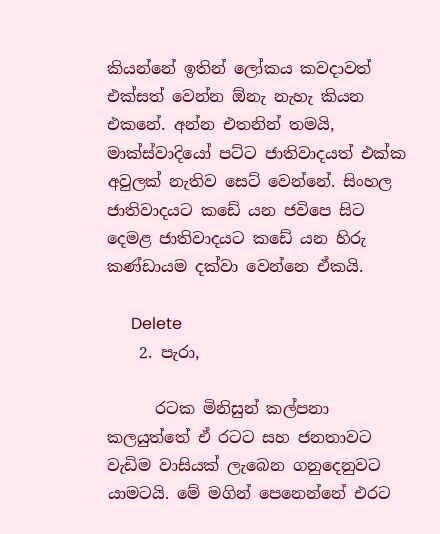කියන්නේ ඉතින් ලෝකය කවදාවත් එක්සත් වෙන්න ඕනැ නැහැ කියන එකනේ. අන්න එතනින් තමයි, මාක්ස්වාදියෝ පට්ට ජාතිවාදයත් එක්ක අවුලක් නැතිව සෙට් වෙන්නේ. සිංහල ජාතිවාදයට කඩේ යන ජවිපෙ සිට දෙමළ ජාතිවාදයට කඩේ යන හිරු කණ්ඩායම දක්වා වෙන්නෙ ඒකයි.

      Delete
    2. පැරා,

      රටක මිනිසුන් කල්පනා කලයුත්තේ ඒ රටට සහ ජනතාවට වැඩිම වාසියක් ලැබෙන ගනුදෙනුවට යාමටයි. මේ මගින් පෙනෙන්නේ එරට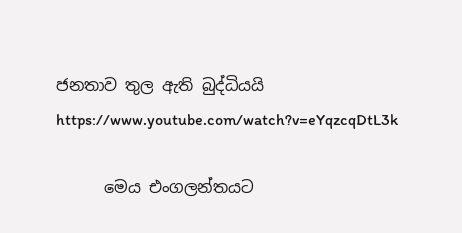ජනතාව තුල ඇති බුද්ධියයි https://www.youtube.com/watch?v=eYqzcqDtL3k

      මෙය එංගලන්තයට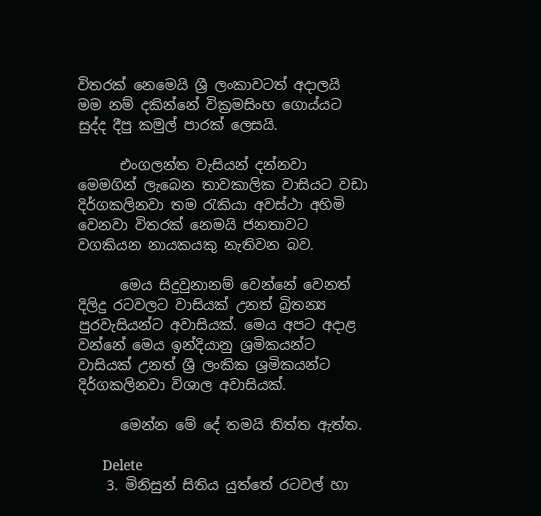විතරක් නෙමෙයි ශ්‍රී ලංකාවටත් අදාලයි මම නම් දකින්නේ වික්‍රමසිංහ ගොය්යට සුද්ද දීපු කමුල් පාරක් ලෙසයි.

      එංගලන්ත වැසියන් දන්නවා මෙමගින් ලැබෙන තාවකාලික වාසියට වඩා දිර්ගකලිනවා තම රැකියා අවස්ථා අහිමි වෙනවා විතරක් නෙමයි ජනතාවට වගකියන නායකයකු නැතිවන බව.

      මෙය සිදුවුනානම් වෙන්නේ වෙනත් දිලිදු රටවලට වාසියක් උනත් බ්‍රිතන්‍ය පුරවැසියන්ට අවාසියක්. මෙය අපට අදාළ වන්නේ මෙය ඉන්දියානු ශ්‍රමිකයන්ට වාසියක් උනත් ශ්‍රී ලංකික ශ්‍රමිකයන්ට දිර්ගකලිනවා විශාල අවාසියක්.

      මෙන්න මේ දේ තමයි තිත්ත ඇත්ත.

      Delete
    3. මිනිසුන් සිතිය යුත්තේ රටවල් හා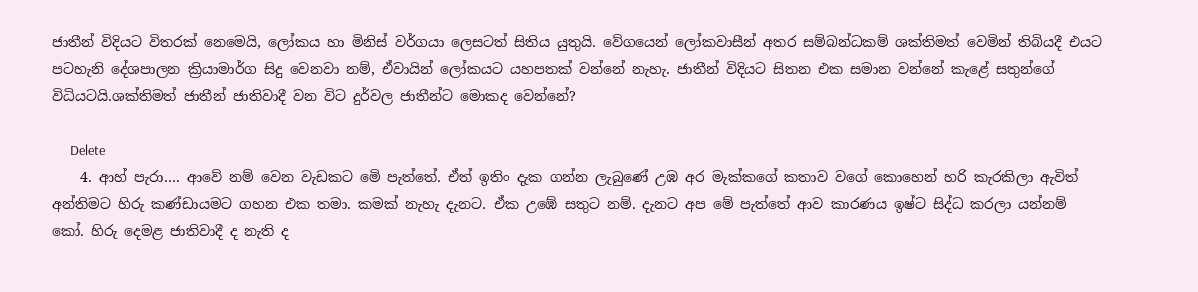ජාතීන් විදියට විතරක් නෙමෙයි, ලෝකය හා මිනිස් වර්ගයා ලෙසටත් සිතිය යුතුයි. වේගයෙන් ලෝකවාසීන් අතර සම්බන්ධකම් ශක්තිමත් වෙමින් තිබියදී එයට පටහැනි දේශපාලන ක්‍රියාමාර්ග සිදු වෙනවා නම්, ඒවායින් ලෝකයට යහපතක් වන්නේ නැහැ. ජාතීන් විදියට සිතන එක සමාන වන්නේ කැළේ සතුන්ගේ විධියටයි.ශක්තිමත් ජාතීන් ජාතිවාදී වන විට දුර්වල ජාතීන්ට මොකද වෙන්නේ?

      Delete
    4. ආහ් පැරා…. ආවේ නම් වෙන වැඩකට මෙි පැත්තේ. ඒත් ඉතිං දැක ගන්න ලැබුණේ උඹ අර මැක්කගේ කතාව වගේ කොහෙන් හරි කැරකිලා ඇවිත් අන්තිමට හිරු කණ්ඩායමට ගහන එක තමා. කමක් නැහැ දැනට. ඒක උඹේ සතුට නම්. දැනට අප මේ පැත්තේ ආව කාරණය ඉෂ්ට සිද්ධ කරලා යන්නම් කෝ. හිරු දෙමළ ජාතිවාදී ද නැති ද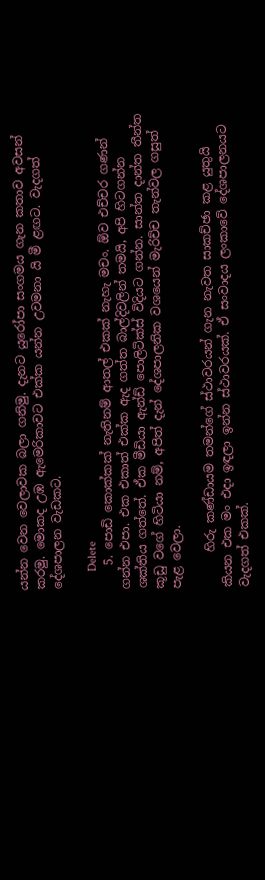යන්න වෙන වෙලාවක බලා ගනිමු. දැනට යුරෝපා සංගමය ගැන කතාව අවසන් කරමු. මොකද උඹ ඇමෙරිකාවට එක්ක යන්න උවමනා යි මී ළඟට. වැදගත් දේශපාලන වැඩකට.

      Delete
    5. පොඩි කොක්කක් නැතිනම් ආතල් එකක් නැහැ මචං. ඕව එච්චර ගණන් ගන්න එපා. එක එකාත් එක්ක ඇද ගත්ත බාල්දිවලින් තමයි, අපි හිටගන්න ශක්තිය ගත්තේ. ඒක මීඩියා ඇන්ඩ් පොලිටික්ස් විදියට ගන්න. සාන්ත දාන්ත තීන්ත කූඩු වගේ හිටියා නම්, අපිත් දැන් දේශපාලනික වශයෙන් මැරිච්ච තැන්වල ගසුත් පැළ වෙලා.

      හිරු කණ්ඩායම තමන්ගේ ස්ථාවරයන් ගැන නැවත සාකච්ඡා කළ යුතුයි කියන එක මං එදා ඉඳලා ඉන්න ස්ථාවරයක්. ඒ සංවාදය ලංකාවේ දේශපාලනයට වැදගත් එකක්.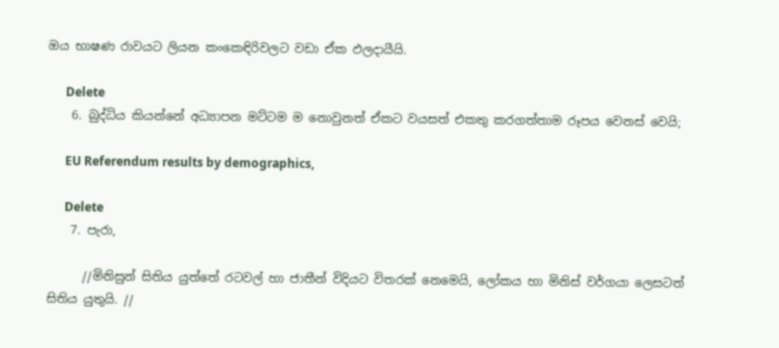ඔය භාෂණ රාවයට ලියන කංකෙඳිරිවලට වඩා ඒක ඵලදායීයි.

      Delete
    6. බුද්ධිය කියන්නේ අධ්‍යාපන මට්ටම ම නොවුනත් ඒකට වයසත් එකතු කරගත්තාම රූපය වෙනස් වෙයි;

      EU Referendum results by demographics,

      Delete
    7. පැරා,

      //මිනිසුන් සිතිය යුත්තේ රටවල් හා ජාතීන් විදියට විතරක් නෙමෙයි, ලෝකය හා මිනිස් වර්ගයා ලෙසටත් සිතිය යුතුයි. //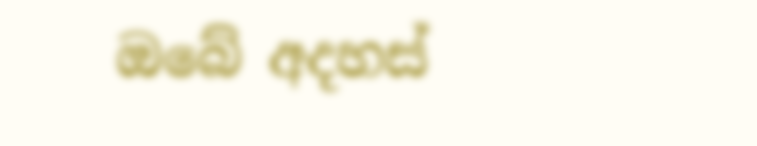ඔබේ අදහස්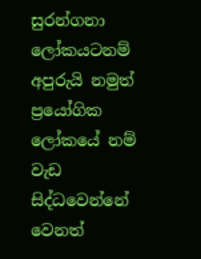සුරන්ගනා ලෝකයටනම් අපුරුයි නමුත් ප්‍රයෝගික ලෝකයේ නම් වැඩ සිද්ධවෙන්නේ වෙනත්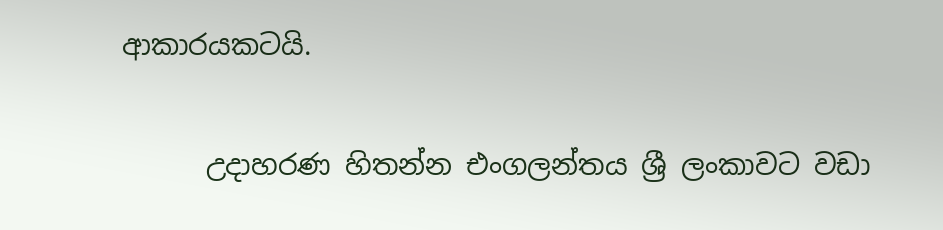ආකාරයකටයි.

      උදාහරණ හිතන්න එංගලන්තය ශ්‍රී ලංකාවට වඩා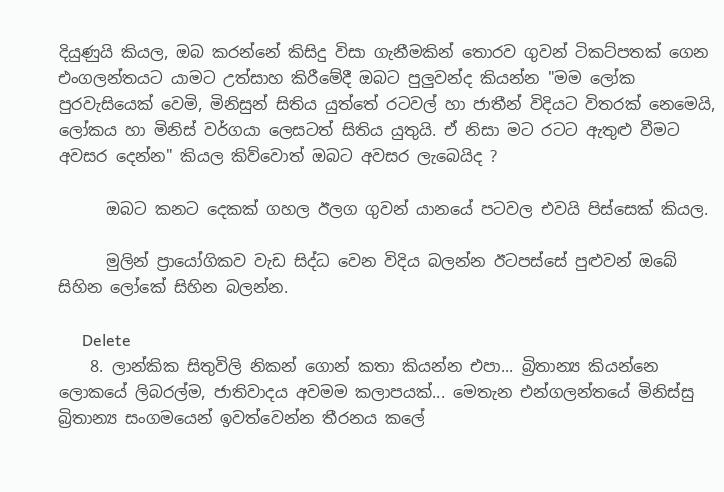දියුණුයි කියල, ඔබ කරන්නේ කිසිදු විසා ගැනීමකින් තොරව ගුවන් ටිකට්පතක් ගෙන එංගලන්තයට යාමට උත්සාහ කිරීමේදී ඔබට පුලුවන්ද කියන්න "මම ලෝක පුරවැසියෙක් වෙමි, මිනිසුන් සිතිය යුත්තේ රටවල් හා ජාතීන් විදියට විතරක් නෙමෙයි, ලෝකය හා මිනිස් වර්ගයා ලෙසටත් සිතිය යුතුයි. ඒ නිසා මට රටට ඇතුළු වීමට අවසර දෙන්න" කියල කිව්වොත් ඔබට අවසර ලැබෙයිද ?

      ඔබට කනට දෙකක් ගහල ඊලග ගුවන් යානයේ පටවල එවයි පිස්සෙක් කියල.

      මුලින් ප්‍රායෝගිකව වැඩ සිද්ධ වෙන විදිය බලන්න ඊටපස්සේ පුළුවන් ඔබේ සිහින ලෝකේ සිහින බලන්න.

      Delete
    8. ලාන්කික සිතුවිලි නිකන් ගොන් කතා කියන්න එපා... බ්‍රිතාන්‍ය කියන්නෙ ලොකයේ ලිබරල්ම, ජාතිවාදය අවමම කලාපයක්... මෙතැන එන්ගලන්තයේ මිනිස්සු බ්‍රිතාන්‍ය සංගමයෙන් ඉවත්වෙන්න තීරනය කලේ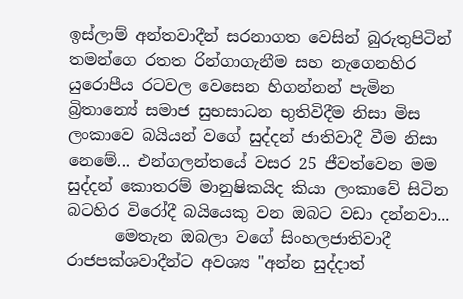ඉස්ලාම් අන්තවාදීන් සරනාගත වෙසින් බුරුතුපිටින් තමන්ගෙ රතත රින්ගාගැනීම සහ නැගෙනහිර යුරොපීය රටවල වෙසෙන හිගන්නන් පැමින බ්‍රිතාන්‍යේ සමාජ සුභසාධන භුතිවිදීම නිසා මිස ලංකාවෙ බයියන් වගේ සුද්දන් ජාතිවාදී වීම නිසා නෙමේ... එන්ගලන්තයේ වසර 25 ජීවත්වෙන මම සුද්දන් කොතරම් මානුෂිකයිද කියා ලංකාවේ සිටින බටහිර විරෝදී බයියෙකු වන ඔබට වඩා දන්නවා...
      මෙතැන ඔබලා වගේ සිංහලජාතිවාදී රාජපක්ශවාදීන්ට අවශ්‍ය "අන්න සුද්දාත්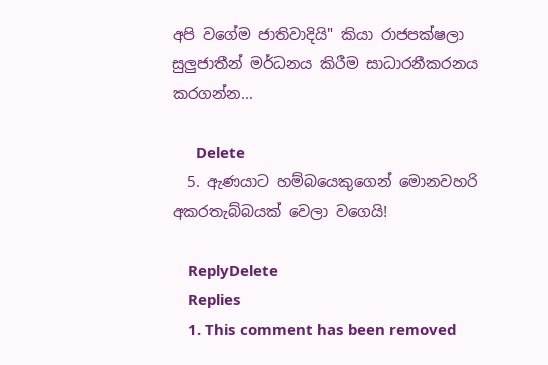අපි වගේම ජාතිවාදියි" කියා රාජපක්ෂලා සුලුජාතීන් මර්ධනය කිරීම සාධාරනීකරනය කරගන්න...

      Delete
  5. ඇණයාට හම්බයෙකුගෙන් මොනවහරි අකරතැබ්බයක් වෙලා වගෙයි!

    ReplyDelete
    Replies
    1. This comment has been removed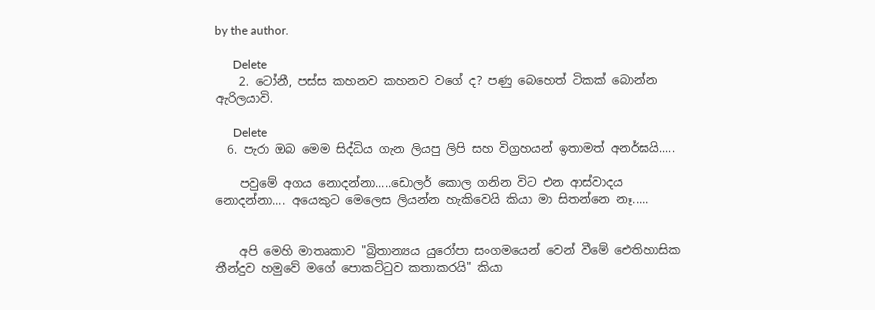by the author.

      Delete
    2. ටෝනී, පස්ස කහනව කහනව වගේ ද? පණු බෙහෙත් ටිකක් බොන්න ඇරිලයාවි.

      Delete
  6. පැරා ඔබ මෙම සිද්ධිය ගැන ලියපු ලිපි සහ විග්‍රහයන් ඉතාමත් අනර්ඝයි.....

    පවුමේ අගය නොදන්නා.....ඩොලර් කොල ගනින විට එන ආස්වාදය නොදන්නා.... අයෙකුට මෙලෙස ලියන්න හැකිවෙයි කියා මා සිතන්නෙ නෑ.....


    අපි මෙහි මාතෘකාව "බ්‍රිතාන්‍යය යුරෝපා සංගමයෙන් වෙන් වීමේ ඓතිහාසික තීන්දුව හමුවේ මගේ පොකට්ටුව කතාකරයි" කියා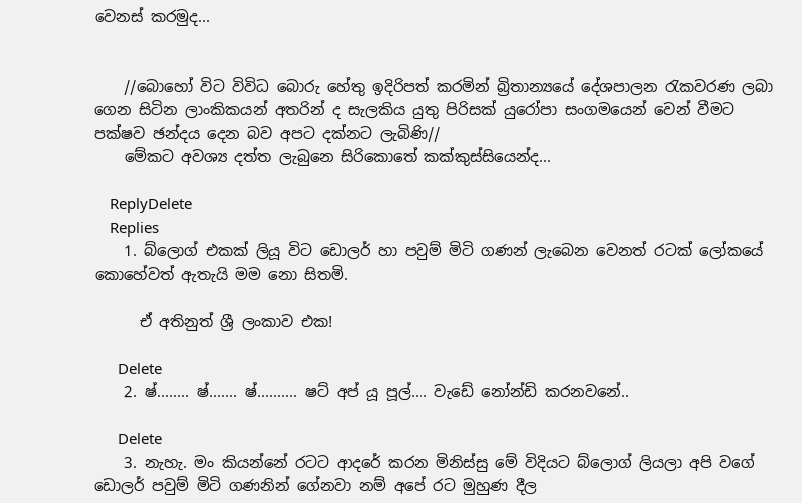වෙනස් කරමුද...


    //බොහෝ විට විවිධ බොරු හේතු ඉදිරිපත් කරමින් බ්‍රිතාන්‍යයේ දේශපාලන රැකවරණ ලබා ගෙන සිටින ලාංකිකයන් අතරින් ද සැලකිය යුතු පිරිසක් යුරෝපා සංගමයෙන් වෙන් වීමට පක්ෂව ඡන්දය දෙන බව අපට දක්නට ලැබිණි//
    මේකට අවශ්‍ය දත්ත ලැබුනෙ සිරිකොතේ කක්කුස්සියෙන්ද...

    ReplyDelete
    Replies
    1. බ්ලොග් එකක් ලියූ විට ඩොලර් හා පවුම් මිටි ගණන් ලැබෙන වෙනත් රටක් ලෝකයේ කොහේවත් ඇතැයි මම නො සිතමි.

      ඒ අතිනුත් ශ්‍රී ලංකාව එක!

      Delete
    2. ෂ්........ ෂ්....... ෂ්.......... ෂට් අප් යූ පූල්.... වැඩේ නෝන්ඩි කරනවනේ..

      Delete
    3. නැහැ. මං කියන්නේ රටට ආදරේ කරන මිනිස්සු මේ විදියට බ්ලොග් ලියලා අපි වගේ ඩොලර් පවුම් මිටි ගණනින් ගේනවා නම් අපේ රට මුහුණ දීල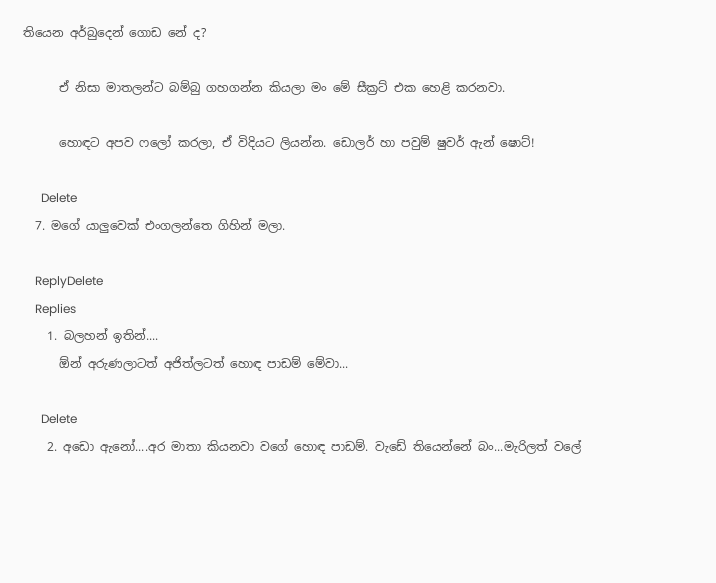තියෙන අර්බුදෙන් ගොඩ නේ ද?

      ඒ නිසා මාතලන්ට බම්බු ගහගන්න කියලා මං මේ සීක්‍රට් එක හෙළි කරනවා.

      හොඳට අපව ෆලෝ කරලා, ඒ විදියට ලියන්න. ඩොලර් හා පවුම් ෂුවර් ඇන් ෂොට්!

      Delete
  7. මගේ යාලුවෙක් එංගලන්තෙ ගිහින් මලා.

    ReplyDelete
    Replies
    1. බලහන් ඉතින්....
      ඕන් අරුණලාටත් අජිත්ලටත් හොඳ පාඩම් මේවා...

      Delete
    2. අඩො ඇනෝ....අර මාතා කියනවා වගේ හොඳ පාඩම්. වැඩේ තියෙන්නේ බං...මැරිලත් වලේ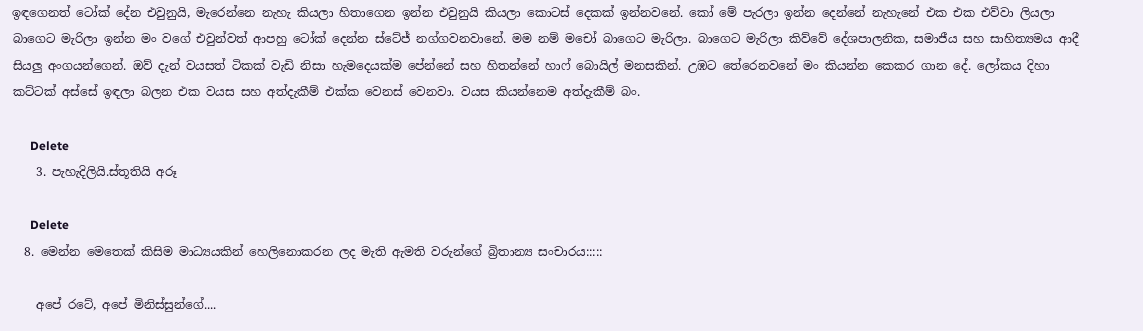ඉඳගෙනත් ටෝක් දේන එවුනුයි, මැරෙන්නෙ නැහැ කියලා හිතාගෙන ඉන්න එවුනුයි කියලා කොටස් දෙකක් ඉන්නවනේ. කෝ මේ පැරලා ඉන්න දෙන්නේ නැහැනේ එක එක එව්වා ලියලා බාගෙට මැරිලා ඉන්න මං වගේ එවුන්වත් ආපහු ටෝක් දෙන්න ස්ටේජ් නග්ගවනවානේ. මම නම් මචෝ බාගෙට මැරිලා. බාගෙට මැරිලා කිව්වේ දේශපාලනික, සමාජීය සහ සාහිත්‍යමය ආදී සියලු අංගයන්ගෙන්. ඔව් දැන් වයසත් ටිකක් වැඩි නිසා හැමදෙයක්ම පේන්නේ සහ හිතන්නේ හාෆ් බොයිල් මනසකින්. උඹට තේරෙනවනේ මං කියන්න කෙකර ගාන දේ. ලෝකය දිහා කට්ටක් අස්සේ ඉඳලා බලන එක වයස සහ අත්දැකීම් එක්ක වෙනස් වෙනවා. වයස කියන්නෙම අත්දැකීම් බං.

      Delete
    3. පැහැදිලියි.ස්තූතියි අරූ

      Delete
  8. මෙන්න මෙතෙක් කිසිම මාධ්‍යයකින් හෙලිනොකරන ලද මැති ඇමති වරුන්ගේ බ්‍රිතාන්‍ය සංචාරය:::::

    අපේ රටේ, අපේ මිනිස්සුන්ගේ....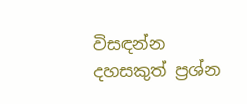විසඳන්න දහසකුත් ප්‍රශ්න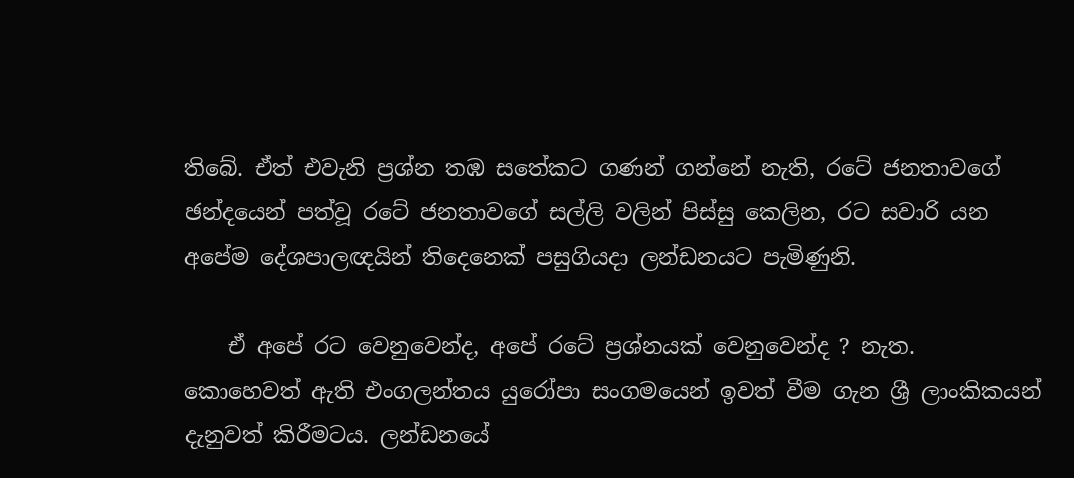තිබේ. ඒත් එවැනි ප්‍රශ්න තඹ සතේකට ගණන් ගන්නේ නැති, රටේ ජනතාවගේ ඡන්දයෙන් පත්වූ රටේ ජනතාවගේ සල්ලි වලින් පිස්සු කෙලින, රට සවාරි යන අපේම දේශපාලඥයින් තිදෙනෙක් පසුගියදා ලන්ඩනයට පැමිණුනි.

    ඒ අපේ රට වෙනුවෙන්ද, අපේ රටේ ප්‍රශ්නයක් වෙනුවෙන්ද ? නැත. කොහෙවත් ඇති එංගලන්තය යුරෝපා සංගමයෙන් ඉවත් වීම ගැන ශ්‍රී ලාංකිකයන් දැනුවත් කිරීමටය. ලන්ඩනයේ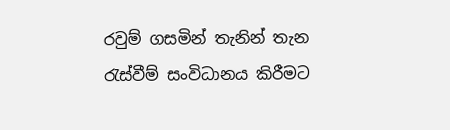රවුම් ගසමින් තැනින් තැන රැස්වීම් සංවිධානය කිරීමට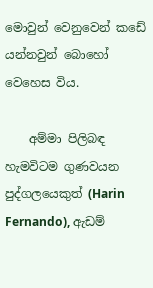මොවුන් වෙනුවෙන් කඩේ යන්නවුන් බොහෝ වෙහෙස විය.

    අම්මා පිලිබඳ හැමවිටම ගුණවයන පුද්ගලයෙකුත් (Harin Fernando), ඇඩම්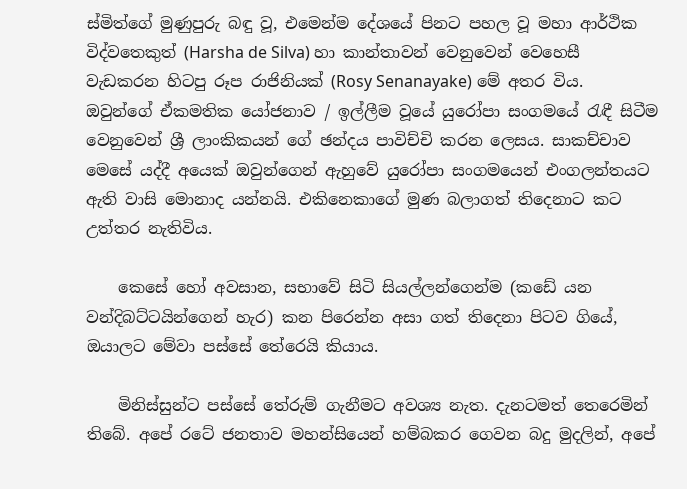ස්මිත්ගේ මුණුපුරු බඳු වූ, එමෙන්ම දේශයේ පිනට පහල වූ මහා ආර්ථික විද්වතෙකුත් (Harsha de Silva) හා කාන්තාවන් වෙනුවෙන් වෙහෙසී වැඩකරන හිටපු රූප රාජිනියක් (Rosy Senanayake) මේ අතර විය. ඔවුන්ගේ ඒකමතික යෝජනාව / ඉල්ලීම වූයේ යුරෝපා සංගමයේ රැඳී සිටීම වෙනුවෙන් ශ්‍රී ලාංකිකයන් ගේ ඡන්දය පාවිච්චි කරන ලෙසය. සාකච්චාව මෙසේ යද්දී අයෙක් ඔවුන්ගෙන් ඇහුවේ යුරෝපා සංගමයෙන් එංගලන්තයට ඇති වාසි මොනාද යන්නයි. එකිනෙකාගේ මුණ බලාගත් තිදෙනාට කට උත්තර නැතිවිය.

    කෙසේ හෝ අවසාන, සභාවේ සිටි සියල්ලන්ගෙන්ම (කඩේ යන වන්දිබට්ටයින්ගෙන් හැර) කන පිරෙන්න අසා ගත් තිදෙනා පිටව ගියේ, ඔයාලට මේවා පස්සේ තේරෙයි කියාය.

    මිනිස්සුන්ට පස්සේ තේරුම් ගැනීමට අවශ්‍ය නැත. දැනටමත් තෙරෙමින් තිබේ. අපේ රටේ ජනතාව මහන්සියෙන් හම්බකර ගෙවන බදු මුදලින්, අපේ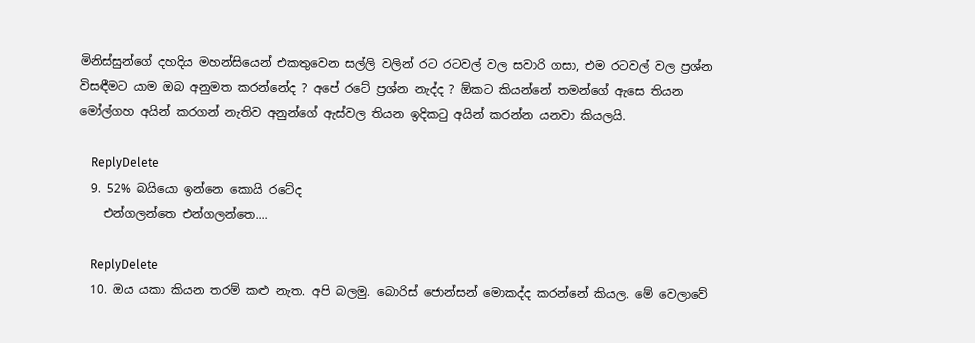මිනිස්සුන්ගේ දහදිය මහන්සියෙන් එකතුවෙන සල්ලි වලින් රට රටවල් වල සවාරි ගසා, එම රටවල් වල ප්‍රශ්න විසඳීමට යාම ඔබ අනුමත කරන්නේද ? අපේ රටේ ප්‍රශ්න නැද්ද ? ඕකට කියන්නේ තමන්ගේ ඇසෙ තියන මෝල්ගහ අයින් කරගන් නැතිව අනුන්ගේ ඇස්වල තියන ඉදිකටු අයින් කරන්න යනවා කියලයි.

    ReplyDelete
  9. 52% බයියො ඉන්නෙ කොයි රටේද
    එන්ගලන්තෙ එන්ගලන්තෙ....

    ReplyDelete
  10. ඔය යකා කියන තරම් කළු නැත. අපි බලමු. බොරිස් ජොන්සන් මොකද්ද කරන්නේ කියල. මේ වෙලාවේ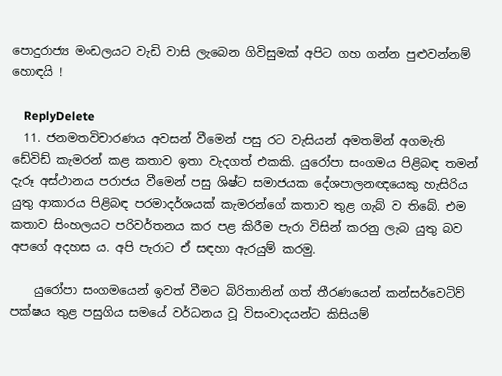පොදුරාජ්‍ය මංඩලයට වැඩි වාසි ලැබෙන ගිවිසුමක් අපිට ගහ ගන්න පුළුවන්නම් හොඳයි !

    ReplyDelete
  11. ජනමතවිචාරණය අවසන් වීමෙන් පසු රට වැසියන් අමතමින් අගමැති ඩේවිඩ් කැමරන් කළ කතාව ඉතා වැදගත් එකකි. යුරෝපා සංගමය පිළිබඳ තමන් දැරූ අස්ථානය පරාජය වීමෙන් පසු ශිෂ්ට සමාජයක දේශපාලනඥයෙකු හැසිරිය යුතු ආකාරය පිළිබඳ පරමාදර්ශයක් කැමරන්ගේ කතාව තුළ ගැබ් ව තිබේ. එම කතාව සිංහලයට පරිවර්තනය කර පළ කිරීම පැරා විසින් කරනු ලැබ යුතු බව අපගේ අදහස ය. අපි පැරාට ඒ සඳහා ඇරයුම් කරමු.

    යුරෝපා සංගමයෙන් ඉවත් වීමට බිරිතානින් ගත් තීරණයෙන් කන්සර්වෙටිව් පක්ෂය තුළ පසුගිය සමයේ වර්ධනය වූ විසංවාදයන්ට කිසියම්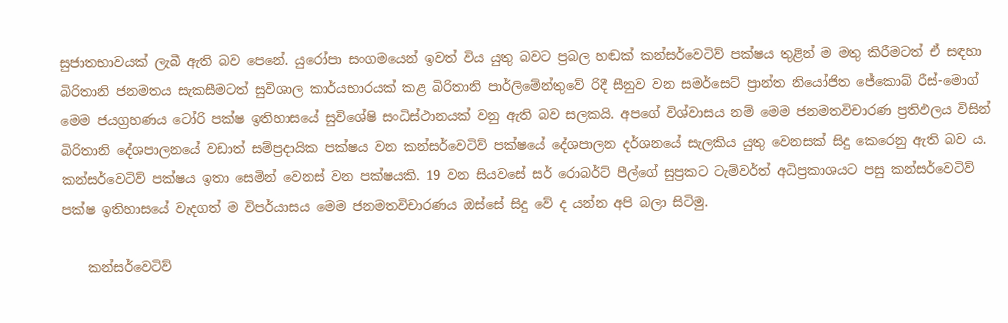සුජාතභාවයක් ලැබී ඇති බව පෙනේ. යුරෝපා සංගමයෙන් ඉවත් විය යුතු බවට ප්‍රබල හඬක් කන්සර්වෙටිව් පක්ෂය තුළින් ම මතු කිරීමටත් ඒ සඳහා බිරිතානි ජනමතය සැකසීමටත් සුවිශාල කාර්යභාරයක් කළ බිරිතානි පාර්ලිමේන්තුවේ රිදී සීනුව වන සමර්සෙට් ප්‍රාන්ත නියෝජිත ජේකොබ් රීස්-මොග් මෙම ජයග්‍රහණය ටෝරි පක්ෂ ඉතිහාසයේ සුවිශේෂි සංධිස්ථානයක් වනු ඇති බව සලකයි. අපගේ විශ්වාසය නම් මෙම ජනමතවිචාරණ ප්‍රතිඵලය විසින් බිරිතානි දේශපාලනයේ වඩාත් සම්ප්‍රදායික පක්ෂය වන කන්සර්වෙටිව් පක්ෂයේ දේශපාලන දර්ශනයේ සැලකිය යුතු වෙනසක් සිදු කෙරෙනු ඇති බව ය. කන්සර්වෙටිව් පක්ෂය ඉතා සෙමින් වෙනස් වන පක්ෂයකි. 19 වන සියවසේ සර් රොබර්ට් පීල්ගේ සුප්‍රකට ටැම්වර්ත් අධිප්‍රකාශයට පසු කන්සර්වෙටිව් පක්ෂ ඉතිහාසයේ වැදගත් ම විපර්යාසය මෙම ජනමතවිචාරණය ඔස්සේ සිදු වේ ද යන්න අපි බලා සිටිමු.

    කන්සර්වෙටිව්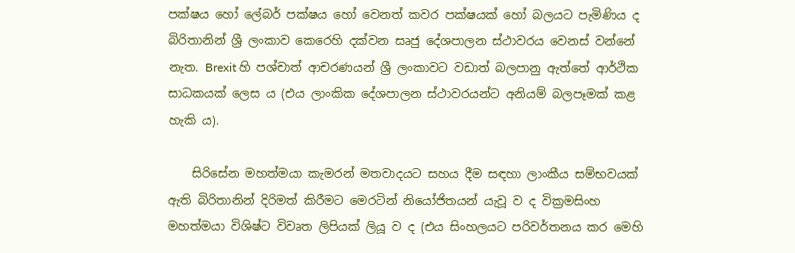පක්ෂය හෝ ලේබර් පක්ෂය හෝ වෙනත් කවර පක්ෂයක් හෝ බලයට පැමිණිය ද බිරිතානින් ශ්‍රී ලංකාව කෙරෙහි දක්වන සෘජු දේශපාලන ස්ථාවරය වෙනස් වන්නේ නැත. Brexit හි පශ්චාත් ආචරණයන් ශ්‍රී ලංකාවට වඩාත් බලපානු ඇත්තේ ආර්ථික සාධකයක් ලෙස ය (එය ලාංකික දේශපාලන ස්ථාවරයන්ට අනියම් බලපෑමක් කළ හැකි ය).

    සිරිසේන මහත්මයා කැමරන් මතවාදයට සහය දීම සඳහා ලාංකීය සම්භවයක් ඇති බිරිතානින් දිරිමත් කිරීමට මෙරටින් නියෝජිතයන් යැවූ ව ද වික්‍රමසිංහ මහත්මයා විශිෂ්ට විවෘත ලිපියක් ලියූ ව ද (එය සිංහලයට පරිවර්තනය කර මෙහි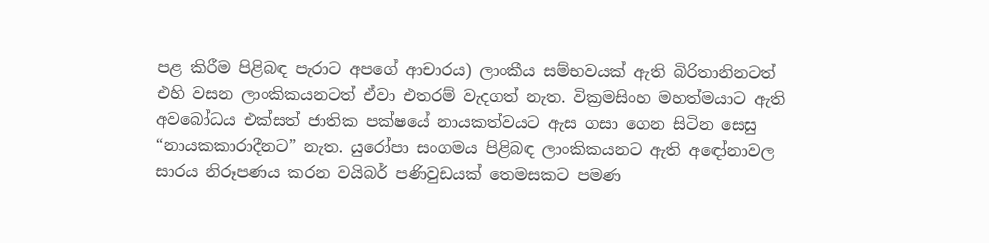පළ කිරීම පිළිබඳ පැරාට අපගේ ආචාරය) ලාංකීය සම්භවයක් ඇති බිරිතානිනටත් එහි වසන ලාංකිකයනටත් ඒවා එතරම් වැදගත් නැත. වික්‍රමසිංහ මහත්මයාට ඇති අවබෝධය එක්සත් ජාතික පක්ෂයේ නායකත්වයට ඇස ගසා ගෙන සිටින සෙසු “නායකකාරාදීනට” නැත. යුරෝපා සංගමය පිළිබඳ ලාංකිකයනට ඇති අඳෝනාවල සාරය නිරූපණය කරන වයිබර් පණිවුඩයක් තෙමසකට පමණ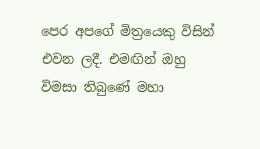පෙර අපගේ මිත්‍රයෙකු විසින් එවන ලදී. එමඟින් ඔහු විමසා තිබුණේ මහා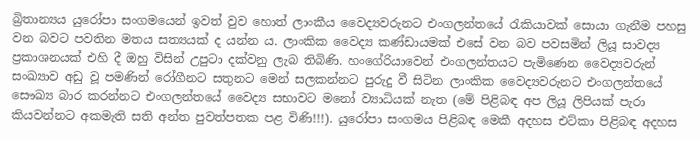බ්‍රිතාන්‍යය යුරෝපා සංගමයෙන් ඉවත් වුව හොත් ලාංකීය වෛද්‍යවරුනට එංගලන්තයේ රැකියාවක් සොයා ගැනීම පහසු වන බවට පවතින මතය සත්‍යයක් ද යන්න ය. ලාංකික වෛද්‍ය කණ්ඩායමක් එසේ වන බව පවසමින් ලියූ සාවද්‍ය ප්‍රකාශනයක් එහි දී ඔහු විසින් උපුටා දක්වනු ලැබ තිබිණි. හංගේරියාවෙන් එංගලන්තයට පැමිණෙන වෛද්‍යවරුන් සංඛ්‍යාව අඩු වූ පමණින් රෝගීනට සතුනට මෙන් සලකන්නට පුරුදු වී සිටින ලාංකික වෛද්‍යවරුනට එංගලන්තයේ සෞඛ්‍ය බාර කරන්නට එංගලන්තයේ වෛද්‍ය සභාවට මනෝ ව්‍යාධියක් නැත (මේ පිළිබඳ අප ලියූ ලිපියක් පැරා කියවන්නට අකමැති සති අන්ත පුවත්පතක පළ විණි!!!). යුරෝපා සංගමය පිළිබඳ මෙකී අදහස එට්කා පිළිබඳ අදහස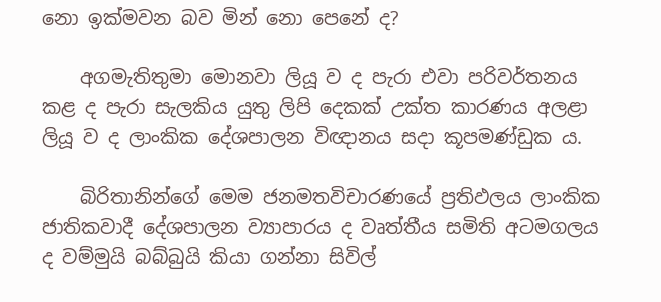නො ඉක්මවන බව මින් නො පෙනේ ද?

    අගමැතිතුමා මොනවා ලියූ ව ද පැරා එවා පරිවර්තනය කළ ද පැරා සැලකිය යුතු ලිපි දෙකක් උක්ත කාරණය අලළා ලියූ ව ද ලාංකික දේශපාලන විඥානය සදා කූපමණ්ඩුක ය.

    බිරිතානින්ගේ මෙම ජනමතවිචාරණයේ ප්‍රතිඵලය ලාංකික ජාතිකවාදී දේශපාලන ව්‍යාපාරය ද වෘත්තීය සමිති අටමගලය ද වම්මුයි බබ්බුයි කියා ගන්නා සිවිල්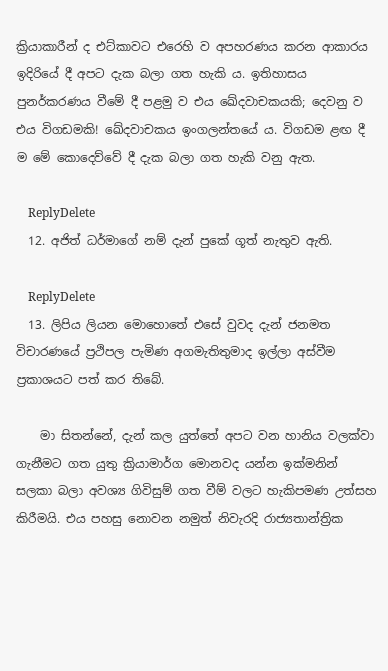ක්‍රියාකාරීන් ද එට්කාවට එරෙහි ව අපහරණය කරන ආකාරය ඉදිරියේ දී අපට දැක බලා ගත හැකි ය. ඉතිහාසය පුනර්කරණය වීමේ දී පළමු ව එය ඛේදවාචකයකි; දෙවනු ව එය විගඩමකි! ඛේදවාචකය ඉංගලන්තයේ ය. විගඩම ළඟ දී ම මේ කොදෙව්වේ දී දැක බලා ගත හැකි වනු ඇත.

    ReplyDelete
  12. අජිත් ධර්මාගේ නම් දැන් පුකේ ගූත් නැතුව ඇති.

    ReplyDelete
  13. ලිපිය ලියන මොහොතේ එසේ වුවද දැන් ජනමත විචාරණයේ ප්‍රථිපල පැමිණ අගමැතිතුමාද ඉල්ලා අස්වීම ප්‍රකාශයට පත් කර තිබේ.

    මා සිතන්නේ, දැන් කල යුත්තේ අපට වන හානිය වලක්වා ගැනීමට ගත යුතු ක්‍රියාමාර්ග මොනවද යන්න ඉක්මනින් සලකා බලා අවශ්‍ය ගිවිසුම් ගත වීම් වලට හැකිපමණ උත්සහ කිරීමයි. එය පහසු නොවන නමුත් නිවැරදි රාජ්‍යතාන්ත්‍රික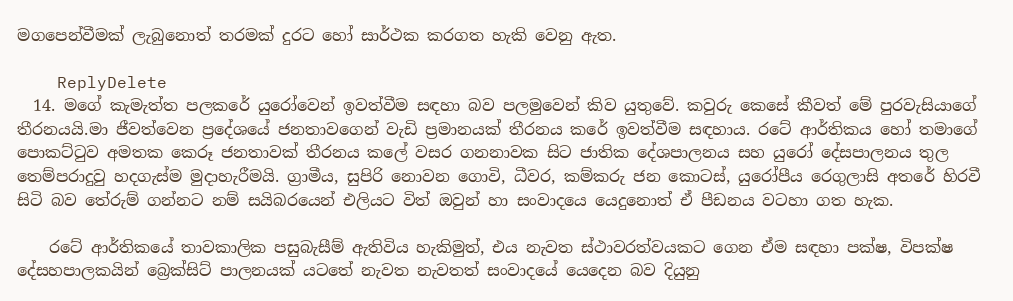මගපෙන්වීමක් ලැබුනොත් තරමක් දුරට හෝ සාර්ථක කරගත හැකි වෙනු ඇත.

    ReplyDelete
  14. මගේ කැමැත්ත පලකරේ යුරෝවෙන් ඉවත්වීම සඳහා බව පලමුවෙන් කිව යුතුවේ. කවුරු කෙසේ කීවත් මේ පුරවැසියාගේ තීරනයයි.මා ජීවත්වෙන ප්‍රදේශයේ ජනතාවගෙන් වැඩි ප්‍රමානයක් තීරනය කරේ ඉවත්වීම සඳහාය. රටේ ආර්තිකය හෝ තමාගේ පොකට්ටුව අමතක කෙරූ ජනතාවක් තීරනය කලේ වසර ගනනාවක සිට ජාතික දේශපාලනය සහ යුරෝ දේසපාලනය තුල තෙම්පරාදුවු හදගැස්ම මුදාහැරීමයි. ග්‍රාමීය, සුපිරි නොවන ගොවි, ධීවර, කම්කරු ජන කොටස්, යුරෝපීය රෙගුලාසි අතරේ හිරවී සිටි බව තේරුම් ගන්නට නම් සයිබරයෙන් එලියට විත් ඔවුන් හා සංවාදයෙ යෙදුනොත් ඒ පීඩනය වටහා ගත හැක.

    රටේ ආර්තිකයේ තාවකාලික පසුබැසීම් ඇතිවිය හැකිමුත්, එය නැවත ස්ථාවරත්වයකට ගෙන ඒම සඳහා පක්ෂ, විපක්ෂ දේසහපාලකයින් බ්‍රෙක්සිට් පාලනයක් යටතේ නැවත නැවතත් සංවාදයේ යෙදෙන බව දියුනු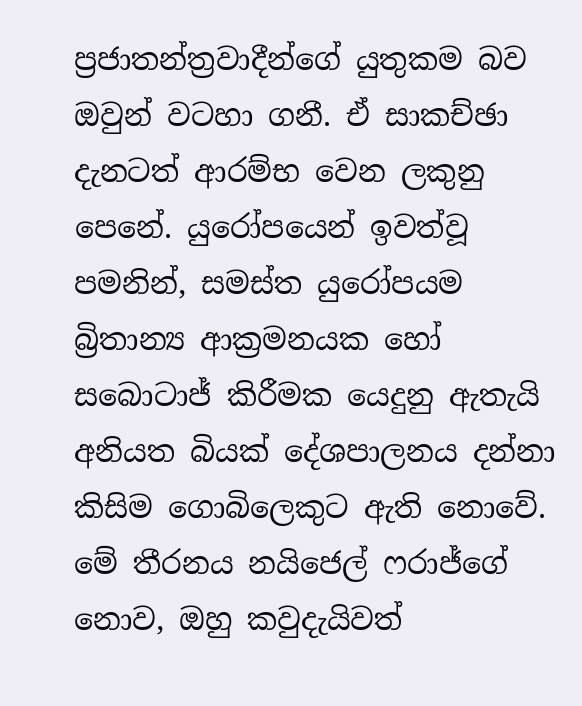ප්‍රජාතන්ත්‍රවාදීන්ගේ යුතුකම බව ඔවුන් වටහා ගනී. ඒ සාකච්ඡා දැනටත් ආරම්භ වෙන ලකුනු පෙනේ. යුරෝපයෙන් ඉවත්වූ පමනින්, සමස්ත යුරෝපයම බ්‍රිතාන්‍ය ආක්‍රමනයක හෝ සබොටාජ් කිරීමක යෙදුනු ඇතැයි අනියත බියක් දේශපාලනය දන්නා කිසිම ගොබිලෙකුට ඇති නොවේ. මේ තීරනය නයිජෙල් ෆරාජ්ගේ නොව, ඔහු කවුදැයිවත්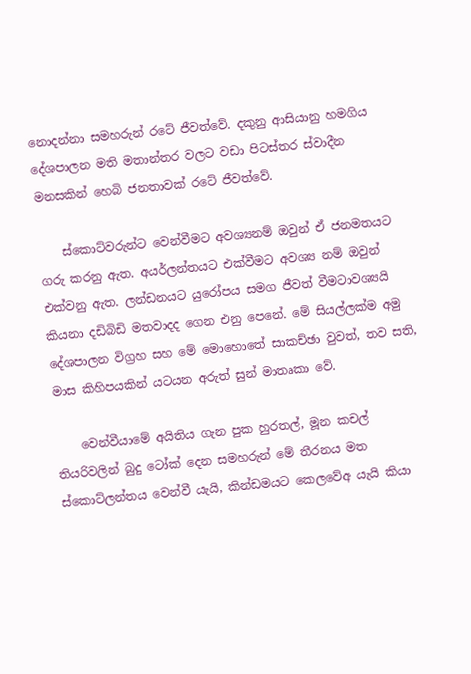නොදන්නා සමහරුන් රටේ ජීවත්වේ. දකුනු ආසියානු හමගිය දේශපාලන මති මතාන්තර වලට වඩා පිටස්තර ස්වාදීන මනසකින් හෙබි ජනතාවක් රටේ ජීවත්වේ.

    ස්කොට්වරුන්ට වෙන්වීමට අවශ්‍යනම් ඔවුන් ඒ ජනමතයට ගරු කරනු ඇත. අයර්ලන්තයට එක්වීමට අවශ්‍ය නම් ඔවුන් එක්වනු ඇත. ලන්ඩනයට යුරෝපය සමග ජීවත් වීමටාවශ්‍යයි කියනා දඩිබිඩි මතවාදද ගෙන එනු පෙනේ. මේ සියල්ලක්ම අමු දේශපාලන විග්‍රහ සහ මේ මොහොතේ සාකච්ඡා වුවත්, තව සති, මාස කිහිපයකින් යටයන අරුත් සුන් මාතෘකා වේ.

    වෙන්වීයාමේ අයිතිය ගැන පුක හුරතල්, මූන කචල් තියරිවලින් බුදු ටෝක් දෙන සමහරුන් මේ තීරනය මත ස්කොට්ලන්තය වෙන්වී යැයි, කින්ඩමයට කෙලවේඅ යැයි කියා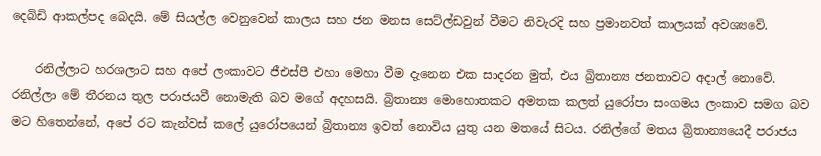දෙබිඩි ආකල්පද බෙදයි. මේ සියල්ල වෙනුවෙන් කාලය සහ ජන මනස සෙට්ල්ඩවුන් වීමට නිවැරදි සහ ප්‍රමානවත් කාලයක් අවශ්‍යවේ.

    රනිල්ලාට හරශලාට සහ අපේ ලංකාවට ජීඑස්පී එහා මෙහා වීම දැනෙන එක සාදරන මුත්, එය බ්‍රිතාන්‍ය ජනතාවට අදාල් නොවේ. රනිල්ලා මේ තීරනය තුල පරාජයවී නොමැති බව මගේ අදහසයි. බ්‍රිතාන්‍ය මොහොතකට අමතක කලත් යුරෝපා සංගමය ලංකාව සමග බව මට හිතෙන්නේ, අපේ රට කැන්වස් කලේ යුරෝපයෙන් බ්‍රිතාන්‍ය ඉවත් නොවිය යුතු යන මතයේ සිටය. රනිල්ගේ මතය බ්‍රිතාන්‍යයෙදී පරාජය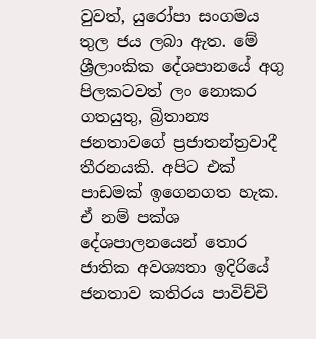වුවත්, යුරෝපා සංගමය තුල ජය ලබා ඇත. මේ ශ්‍රීලාංකික දේශපානයේ අගු පිලකටවත් ලං නොකර ගතයුතු, බ්‍රිතාන්‍ය ජනතාවගේ ප්‍රජාතන්ත්‍රවාදී තීරනයකි. අපිට එක් පාඩමක් ඉගෙනගත හැක. ඒ නම් පක්ශ දේශපාලනයෙන් තොර ජාතික අවශ්‍යතා ඉදිරියේ ජනතාව කතිරය පාවිච්චි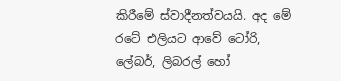කිරීමේ ස්වාදීනත්වයයි. අද මේ රටේ එලියට ආවේ ටෝරි, ලේබර්, ලිබරල් හෝ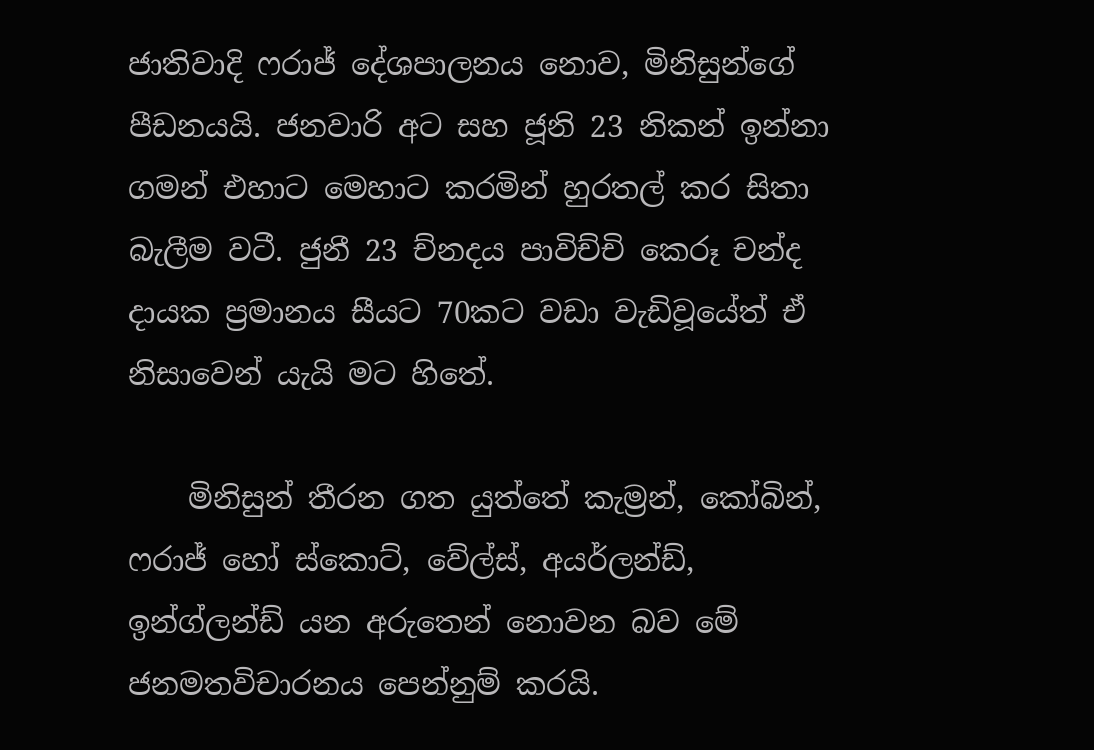ජාතිවාදි ෆරාජ් දේශපාලනය නොව, මිනිසුන්ගේ පීඩනයයි. ජනවාරි අට සහ ජූනි 23 නිකන් ඉන්නා ගමන් එහාට මෙහාට කරමින් හුරතල් කර සිතා බැලීම වටී. ජුනී 23 ච්නදය පාවිච්චි කෙරූ චන්ද දායක ප්‍රමානය සීයට 70කට වඩා වැඩිවූයේත් ඒ නිසාවෙන් යැයි මට හිතේ.

    මිනිසුන් තීරන ගත යුත්තේ කැම්‍රන්, කෝබින්, ෆරාජ් හෝ ස්කොට්, වේල්ස්, අයර්ලන්ඩ්, ඉන්ග්ලන්ඩ් යන අරුතෙන් නොවන බව මේ ජනමතවිචාරනය පෙන්නුම් කරයි.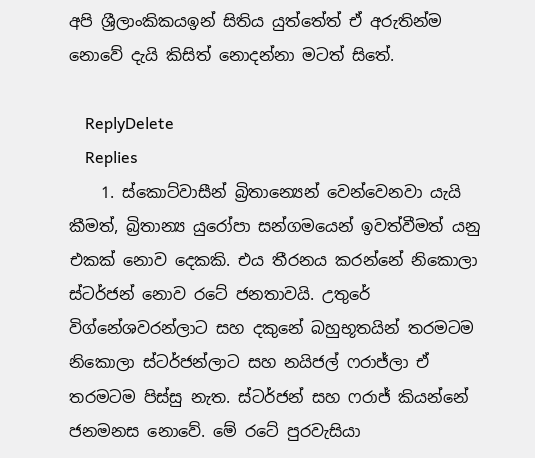අපි ශ්‍රීලාංකිකයඉන් සිතිය යුත්තේත් ඒ අරුතින්ම නොවේ දැයි කිසිත් නොදන්නා මටත් සිතේ.

    ReplyDelete
    Replies
    1. ස්කොට්වාසීන් බ්‍රිතාන්‍යෙන් වෙන්වෙනවා යැයි කීමත්, බ්‍රිතාන්‍ය යුරෝපා සන්ගමයෙන් ඉවත්වීමත් යනු එකක් නොව දෙකකි. එය තීරනය කරන්නේ නිකොලා ස්ටර්ජන් නොව රටේ ජනතාවයි. උතුරේ විග්නේශවරන්ලාට සහ දකුනේ බහුභූතයින් තරමටම නිකොලා ස්ටර්ජන්ලාට සහ නයිජල් ෆරාජ්ලා ඒ තරමටම පිස්සු නැත. ස්ටර්ජන් සහ ෆරාජ් කියන්නේ ජනමනස නොවේ. මේ රටේ පුරවැසියා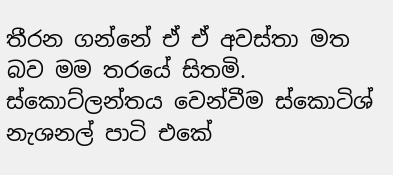තීරන ගන්නේ ඒ ඒ අවස්තා මත බව මම තරයේ සිතමි. ස්කොට්ලන්තය වෙන්වීම ස්කොටිශ් නැශනල් පාටි එකේ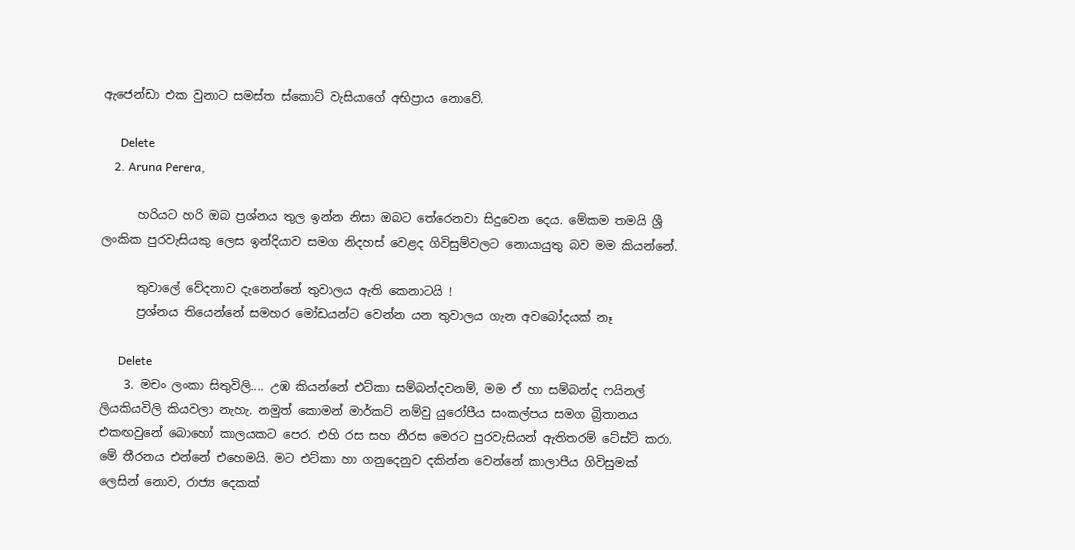ඇජෙන්ඩා එක වුනාට සමස්ත ස්කොට් වැසියාගේ අභිප්‍රාය නොවේ.

      Delete
    2. Aruna Perera,

      හරියට හරි ඔබ ප්‍රශ්නය තුල ඉන්න නිසා ඔබට තේරෙනවා සිදුවෙන දෙය. මේකම තමයි ශ්‍රී ලංකික පුරවැසියකු ලෙස ඉන්දියාව සමග නිදහස් වෙළද ගිවිසුම්වලට නොයායුතු බව මම කියන්නේ.

      තුවාලේ වේදනාව දැනෙන්නේ තුවාලය ඇති කෙනාටයි !
      ප්‍රශ්නය තියෙන්නේ සමහර මෝඩයන්ට වෙන්න යන තුවාලය ගැන අවබෝදයක් නෑ

      Delete
    3. මචං ලංකා සිතුවිලි.... උඹ කියන්නේ එට්කා සම්බන්දවනම්, මම ඒ හා සම්බන්ද ෆයිනල් ලියකියවිලි කියවලා නැහැ. නමුත් කොමන් මාර්කට් නම්වු යුරෝපීය සංකල්පය සමග බ්‍රිතාන‍ය එකඟවුනේ බොහෝ කාලයකට පෙර. එහි රස සහ නීරස මෙරට පුරවැසියන් ඇතිතරම් ටේස්ට් කරා. මේ තීරනය එන්නේ එහෙමයි. මට එට්කා හා ගනුදෙනුව දකින්න වෙන්නේ කාලාපීය ගිවිසුමක් ලෙසින් නොව, රාජ්‍ය දෙකක්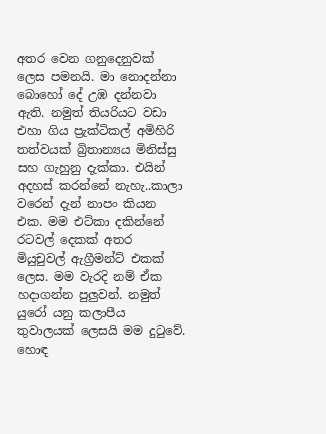අතර වෙන ගනුදෙනුවක් ලෙස පමනයි. මා නොදන්නා බොහෝ දේ උඹ දන්නවා ඇති. නමුත් තියරියට වඩා එහා ගිය ප්‍රැක්ටිකල් අමිහිරි තත්වයක් බ්‍රිතාන්‍යය මිනිස්සු සහ ගැහුනු දැක්කා. එයින් අදහස් කරන්නේ නැහැ..කාලා වරෙන් දැන් නාපං කියන එක. මම එට්කා දකින්නේ රටවල් දෙකක් අතර මියුචුවල් ඇග්‍රීමන්ට් එකක් ලෙස. මම වැරදි නම් ඒක හදාගන්න පුලුවන්. නමුත් යුරෝ යනු කලාපීය තුවාලයක් ලෙසයි මම දුටුවේ. හොඳ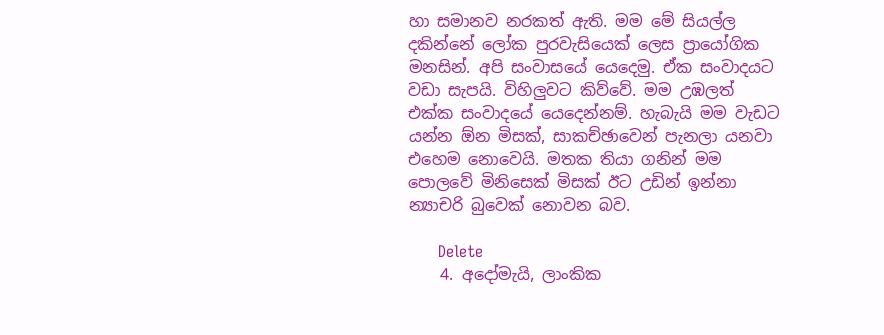හා සමානව නරකත් ඇති. මම මේ සියල්ල දකින්නේ ලෝක පුරවැසියෙක් ලෙස ප්‍රායෝගික මනසින්. අපි සංවාසයේ යෙදෙමු. ඒක සංවාදයට වඩා සැපයි. විහිලුවට කිව්වේ. මම උඹලත් එක්ක සංවාදයේ යෙදෙන්නම්. හැබැයි මම වැඩට යන්න ඕන මිසක්, සාකච්ඡාවෙන් පැනලා යනවා එහෙම නොවෙයි. මතක තියා ගනින් මම පොලවේ මිනිසෙක් මිසක් ඊට උඩින් ඉන්නා න්‍යාචරි බුවෙක් නොවන බව.

      Delete
    4. අදෝමැයි, ලාංකික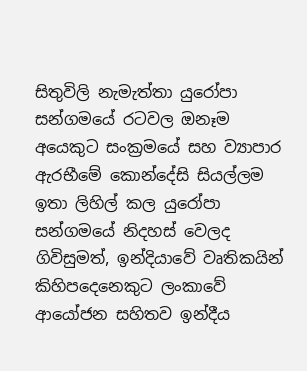සිතුවිලි නැමැත්තා යුරෝපා සන්ගමයේ රටවල ඔනෑම අයෙකුට සංක්‍රමයේ සහ ව්‍යාපාර ඇරභීමේ කොන්දේසි සියල්ලම ඉතා ලිහිල් කල යුරෝපා සන්ගමයේ නිදහස් වෙලද ගිවිසුමත්, ඉන්දියාවේ වෘතිකයින් කිහිපදෙනෙකුට ලංකාවේ ආයෝජන සහිතව ඉන්දීය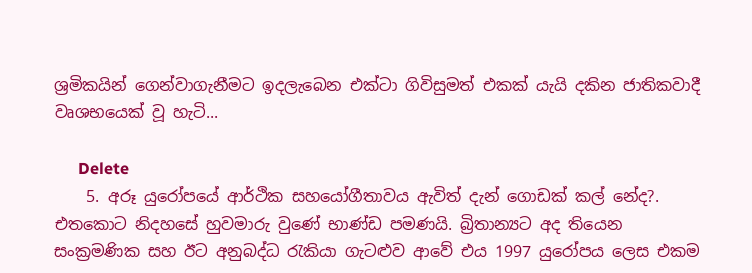ශ්‍රමිකයින් ගෙන්වාගැනීමට ඉදලැබෙන එක්ටා ගිවිසුමත් එකක් යැයි දකින ජාතිකවාදී වෘශභයෙක් වූ හැටි...

      Delete
    5. අරූ යුරෝපයේ ආර්ථික සහයෝගීතාවය ඇවිත් දැන් ගොඩක් කල් නේද?. එතකොට නිදහසේ හුවමාරු වුණේ භාණ්ඩ පමණයි. බ්‍රිතාන්‍යට අද තියෙන සංක්‍රමණික සහ ඊට අනුබද්ධ රැකියා ගැටළුව ආවේ එය 1997 යුරෝපය ලෙස එකම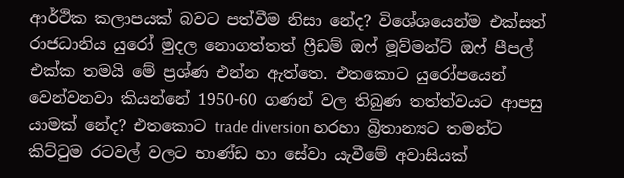ආර්ථික කලාපයක් බවට පත්වීම නිසා නේද? විශේශයෙන්ම එක්සත් රාජධානිය යුරෝ මුදල නොගත්තත් ෆ්‍රීඩම් ඔෆ් මූව්මන්ට් ඔෆ් පීපල් එක්ක තමයි මේ ප්‍රශ්ණ එන්න ඇත්තෙ. එතකොට යුරෝපයෙන් වෙන්වනවා කියන්නේ 1950-60 ගණන් වල තිබුණ තත්ත්වයට ආපසු යාමක් නේද? එතකොට trade diversion හරහා බ්‍රිතාන්‍යට තමන්ට කිට්ටුම රටවල් වලට භාණ්ඩ හා සේවා යැවීමේ අවාසියක්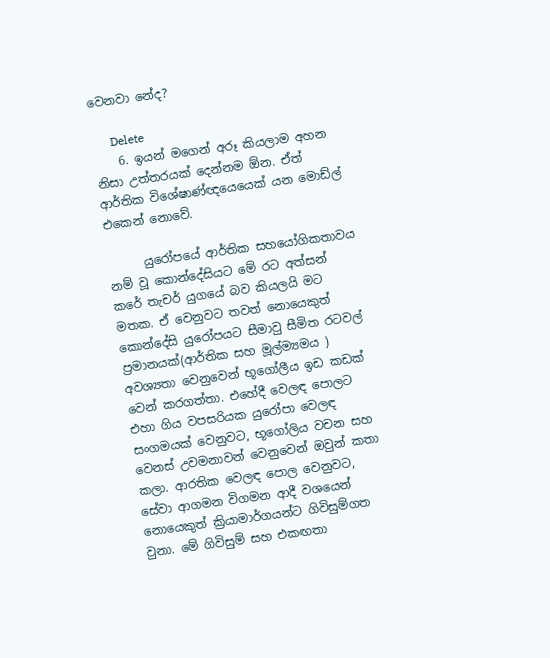වෙනවා නේද?

      Delete
    6. ඉයන් මගෙන් අරූ කියලාම අහන නිසා උත්තරයක් දෙන්නම ඕන. ඒත් ආර්තික විශේෂාණ්ඥයෙයෙක් යන මොඩ්ල් එකෙන් නොවේ.

      යුරෝපයේ ආර්තික සහයෝගිකතාවය නම් වූ කොන්දේසියට මේ රට අත්සන් කරේ තැචර් යුගයේ බව කියලයි මට මතක. ඒ වෙනුවට තවත් නොයෙකුත් කොන්දේසි යුරෝපයට සීමාවු සීමිත රටවල් ප්‍රමානයක්(ආර්තික සහ මූල්ම්‍යමය ) අවශ්‍යතා වෙනුවෙන් භූගෝලීය ඉඩ කඩක් වෙන් කරගත්තා. එහේදී වෙලඳ පොලට එහා ගිය වපසරියක යුරෝපා වෙලඳ සංගමයක් වෙනුවට, භූගෝලිය වචන සහ වෙනස් උවමනාවන් වෙනුවෙන් ඔවුන් කතා කලා. ආරතික වෙලඳ පොල වෙනුවට, සේවා ආගමන විගමන ආදී වශයෙන් නොයෙකුත් ක්‍රියාමාර්ගයන්ට ගිවිසුම්ගත වුනා. මේ ගිවිසුම් සහ එකඟතා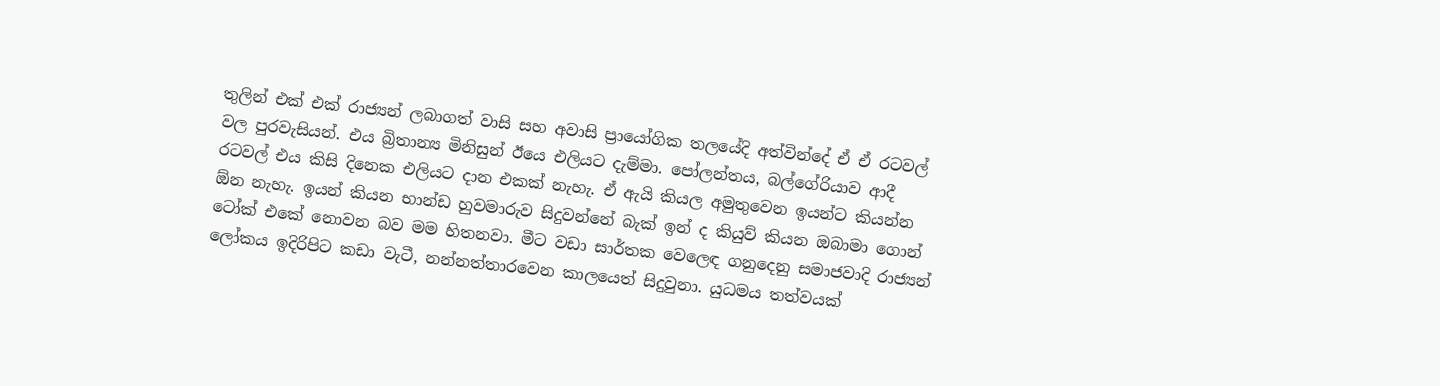තුලින් එක් එක් රාජ්‍යන් ලබාගත් වාසි සහ අවාසි ප්‍රායෝගික තලයේදි අත්වින්දේ ඒ ඒ රටවල් වල පුරවැසියන්. එය බ්‍රිතාන්‍ය මිනිසුන් ඊයෙ එලියට දැම්මා. පෝලන්තය, බල්ගේරියාව ආදී රටවල් එය කිසි දිනෙක එලියට දාන එකක් නැහැ. ඒ ඇයි කියල අමුතුවෙන ඉයන්ට කියන්න ඕන නැහැ. ඉයන් කියන භාන්ඩ හුවමාරුව සිදුවන්නේ බැක් ඉන් ද කියුව් කියන ඔබාමා ගොන් ටෝක් එකේ නොවන බව මම හිතනවා. මීට වඩා සාර්තක වෙලෙඳ ගනුදෙනු සමාජවාදි රාජ්‍යන් ලෝකය ඉදිරිපිට කඩා වැටී, නන්නත්තාරවෙන කාලයෙත් සිදුවුනා. යුධමය තත්වයක්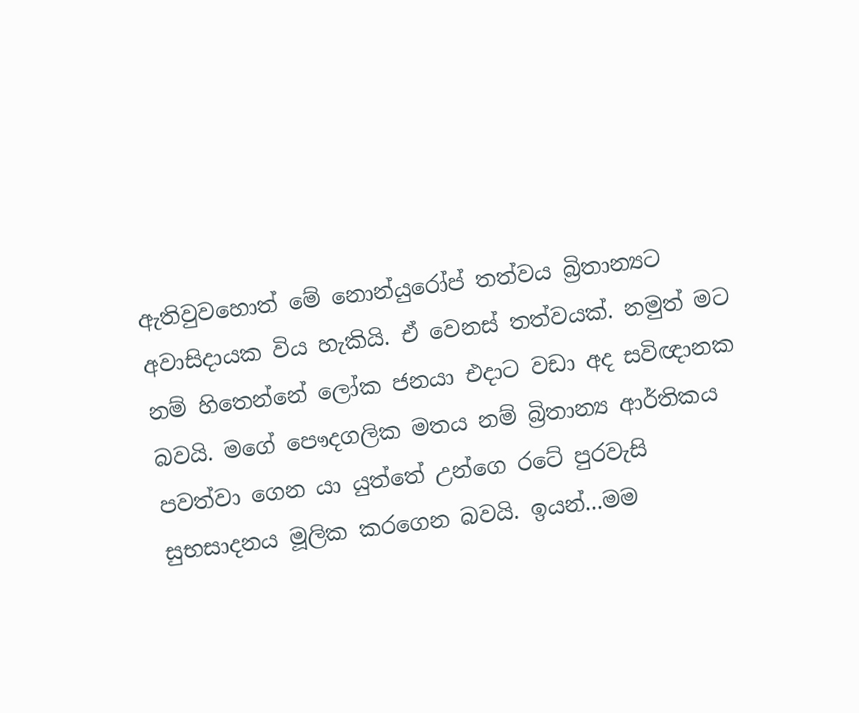ඇතිවුවහොත් මේ නොන්යුරෝප් තත්වය බ්‍රිතාන්‍යට අවාසිදායක විය හැකියි. ඒ වෙනස් තත්වයක්. නමුත් මට නම් හිතෙන්නේ ලෝක ජනයා එදාට වඩා අද සවිඥානක බවයි. මගේ පෞදගලික මතය නම් බ්‍රිතාන්‍ය ආර්තිකය පවත්වා ගෙන යා යුත්තේ උන්ගෙ රටේ පුරවැසි සුභසාදනය මූලික කරගෙන බවයි. ඉයන්...මම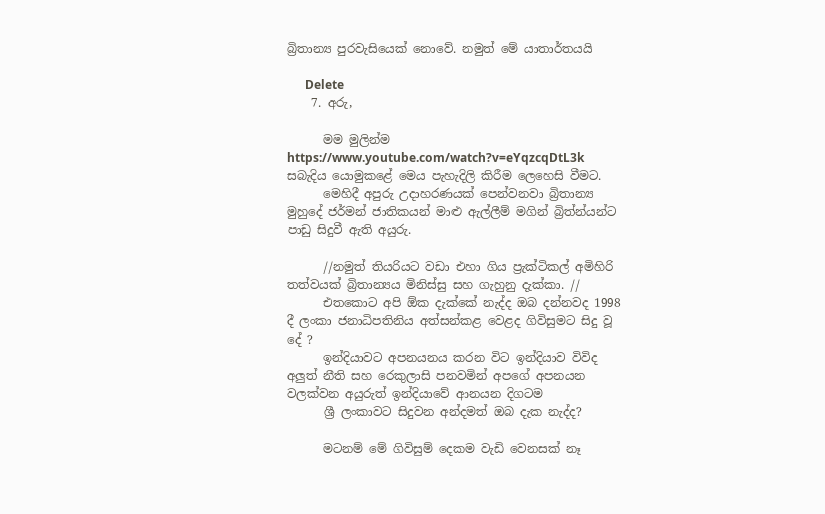බ්‍රිතාන්‍ය පුරවැසියෙක් නොවේ. නමුත් මේ යාතාර්තයයි

      Delete
    7. අරු,

      මම මුලින්ම https://www.youtube.com/watch?v=eYqzcqDtL3k සබැදිය යොමුකළේ මෙය පැහැදිලි කිරීම ලෙහෙසි වීමට.
      මෙහිදී අපුරු උදාහරණයක් පෙන්වනවා බ්‍රිතාන්‍ය මුහුදේ ජර්මන් ජාතිකයන් මාළු ඇල්ලීම් මගින් බ්‍රිත්න්යන්ට පාඩු සිදුවී ඇති අයුරු.

      //නමුත් තියරියට වඩා එහා ගිය ප්‍රැක්ටිකල් අමිහිරි තත්වයක් බ්‍රිතාන්‍යය මිනිස්සු සහ ගැහුනු දැක්කා. //
      එතකොට අපි ඕක දැක්කේ නැද්ද ඔබ දන්නවද 1998 දී ලංකා ජනාධිපතිනිය අත්සන්කළ වෙළද ගිවිසුමට සිදු වූ දේ ?
      ඉන්දියාවට අපනයනය කරන විට ඉන්දියාව විවිද අලුත් නීති සහ රෙකුලාසි පනවමින් අපගේ අපනයන වලක්වන අයුරුත් ඉන්දියාවේ ආනයන දිගටම
      ශ්‍රී ලංකාවට සිදුවන අන්දමත් ඔබ දැක නැද්ද?

      මටනම් මේ ගිවිසුම් දෙකම වැඩි වෙනසක් නෑ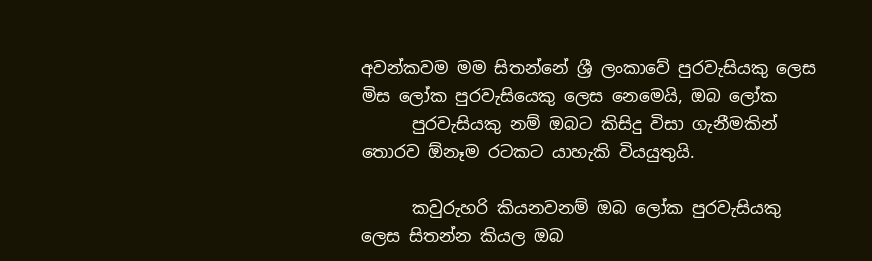අවන්කවම මම සිතන්නේ ශ්‍රී ලංකාවේ පුරවැසියකු ලෙස මිස ලෝක පුරවැසියෙකු ලෙස නෙමෙයි, ඔබ ලෝක
      පුරවැසියකු නම් ඔබට කිසිදු විසා ගැනීමකින් තොරව ඕනෑම රටකට යාහැකි වියයුතුයි.

      කවුරුහරි කියනවනම් ඔබ ලෝක පුරවැසියකු ලෙස සිතන්න කියල ඔබ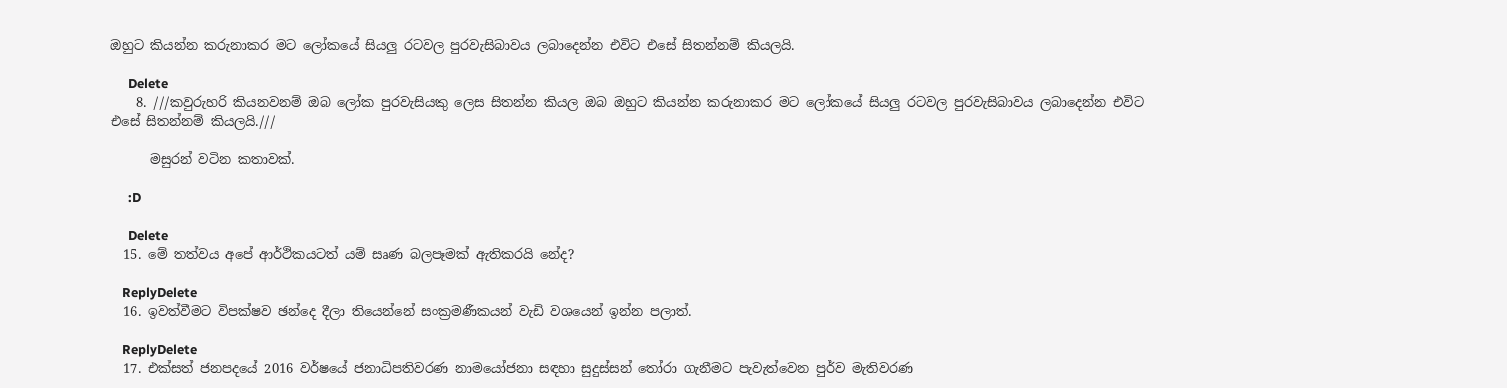ඔහුට කියන්න කරුනාකර මට ලෝකයේ සියලු රටවල පුරවැසිබාවය ලබාදෙන්න එවිට එසේ සිතන්නම් කියලයි.

      Delete
    8. ///කවුරුහරි කියනවනම් ඔබ ලෝක පුරවැසියකු ලෙස සිතන්න කියල ඔබ ඔහුට කියන්න කරුනාකර මට ලෝකයේ සියලු රටවල පුරවැසිබාවය ලබාදෙන්න එවිට එසේ සිතන්නම් කියලයි.///

      මසුරන් වටින කතාවක්.

      :D

      Delete
  15. මේ තත්වය අපේ ආර්ථිකයටත් යම් සෘණ බලපෑමක් ඇතිකරයි නේද?

    ReplyDelete
  16. ඉවත්වීමට විපක්ෂව ඡන්දෙ දීලා තියෙන්නේ සංක්‍රමණීකයන් වැඩි වශයෙන් ඉන්න පලාත්.

    ReplyDelete
  17. එක්සත් ජනපදයේ 2016 වර්ෂයේ ජනාධිපතිවරණ නාමයෝජනා සඳහා සුදුස්සන් තෝරා ගැනීමට පැවැත්වෙන පුර්ව මැතිවරණ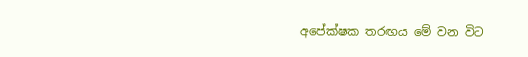අපේක්ෂක තරඟය මේ වන විට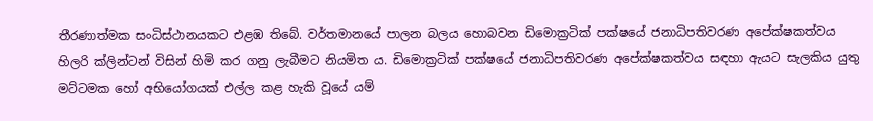තීරණාත්මක සංධිස්ථානයකට එළඹ තිබේ. වර්තමානයේ පාලන බලය හොබවන ඩිමොක්‍රටික් පක්ෂයේ ජනාධිපතිවරණ අපේක්ෂකත්වය හිලරි ක්ලින්ටන් විසින් හිමි කර ගනු ලැබීමට නියමිත ය. ඩිමොක්‍රටික් පක්ෂයේ ජනාධිපතිවරණ අපේක්ෂකත්වය සඳහා ඇයට සැලකිය යුතු මට්ටමක හෝ අභියෝගයක් එල්ල කළ හැකි වූයේ යම්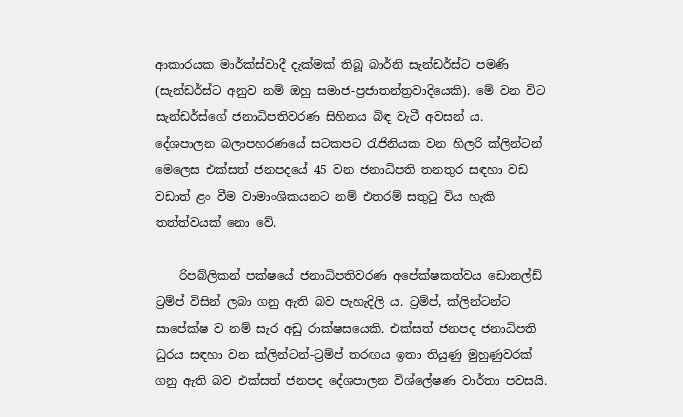ආකාරයක මාර්ක්ස්වාදී දැක්මක් තිබූ බාර්නි සැන්ඩර්ස්ට පමණි (සැන්ඩර්ස්ට අනුව නම් ඔහු සමාජ-ප්‍රජාතන්ත්‍රවාදියෙකි). මේ වන විට සැන්ඩර්ස්ගේ ජනාධිපතිවරණ සිහිනය බිඳ වැටී අවසන් ය. දේශපාලන බලාපහරණයේ සටකපට රැජිනියක වන හිලරි ක්ලින්ටන් මෙලෙස එක්සත් ජනපදයේ 45 වන ජනාධිපති තනතුර සඳහා වඩ වඩාත් ළං වීම වාමාංශිකයනට නම් එතරම් සතුටු විය හැකි තත්ත්වයක් නො වේ.

    රිපබ්ලිකන් පක්ෂයේ ජනාධිපතිවරණ අපේක්ෂකත්වය ඩොනල්ඩ් ට්‍රම්ප් විසින් ලබා ගනු ඇති බව පැහැදිලි ය. ට්‍රම්ප්, ක්ලින්ටන්ට සාපේක්ෂ ව නම් සැර අඩු රාක්ෂසයෙකි. එක්සත් ජනපද ජනාධිපති ධුරය සඳහා වන ක්ලින්ටන්-ට්‍රම්ප් තරඟය ඉතා තියුණු මුහුණුවරක් ගනු ඇති බව එක්සත් ජනපද දේශපාලන විශ්ලේෂණ වාර්තා පවසයි.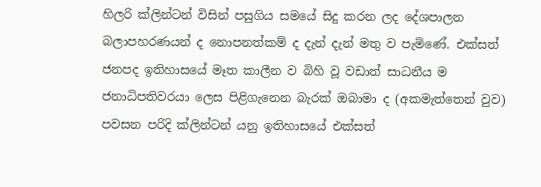හිලරි ක්ලින්ටන් විසින් පසුගිය සමයේ සිදු කරන ලද දේශපාලන බලාපහරණයන් ද නොපනත්කම් ද දැන් දැන් මතු ව පැමිණේ. එක්සත් ජනපද ඉතිහාසයේ මෑත කාලීන ව බිහි වූ වඩාත් සාධනීය ම ජනාධිපතිවරයා ලෙස පිළිගැනෙන බැරක් ඔබාමා ද (අකමැත්තෙන් වුව) පවසන පරිදි ක්ලින්ටන් යනු ඉතිහාසයේ එක්සත්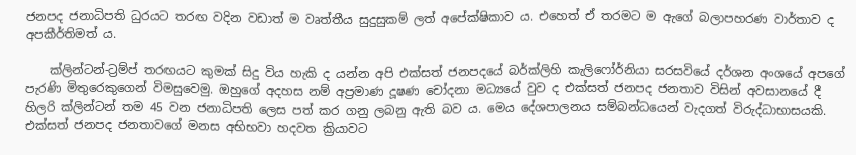ජනපද ජනාධිපති ධුරයට තරඟ වදින වඩාත් ම වෘත්තීය සුදුසුකම් ලත් අපේක්ෂිකාව ය. එහෙත් ඒ තරමට ම ඇගේ බලාපහරණ වාර්තාව ද අපකීර්තිමත් ය.

    ක්ලින්ටන්-ට්‍රම්ප් තරඟයට කුමක් සිදු විය හැකි ද යන්න අපි එක්සත් ජනපදයේ බර්ක්ලිහි කැලිෆෝර්නියා සරසවියේ දර්ශන අංශයේ අපගේ පැරණි මිතුරෙකුගෙන් විමසුවෙමු. ඔහුගේ අදහස නම් අප්‍රමාණ දූෂණ චෝදනා මධ්‍යයේ වුව ද එක්සත් ජනපද ජනතාව විසින් අවසානයේ දී හිලරි ක්ලින්ටන් තම 45 වන ජනාධිපති ලෙස පත් කර ගනු ලබනු ඇති බව ය. මෙය දේශපාලනය සම්බන්ධයෙන් වැදගත් විරුද්ධාභාසයකි. එක්සත් ජනපද ජනතාවගේ මනස අභිභවා හදවත ක්‍රියාවට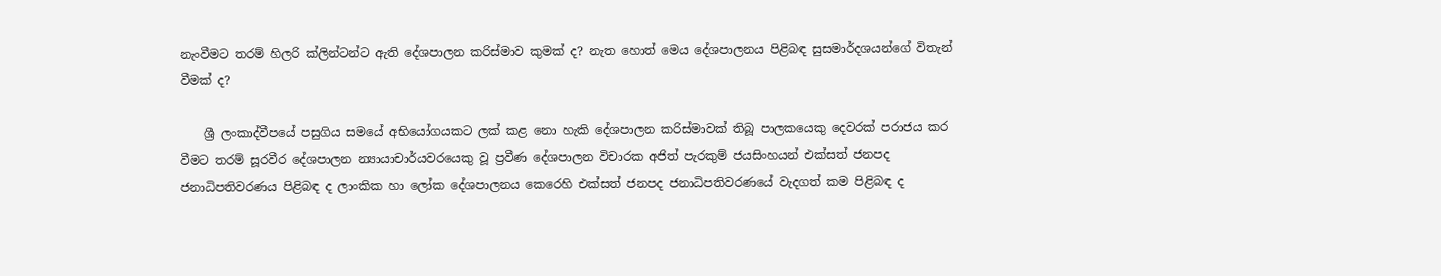නැංවීමට තරම් හිලරි ක්ලින්ටන්ට ඇති දේශපාලන කරිස්මාව කුමක් ද? නැත හොත් මෙය දේශපාලනය පිළිබඳ සුසමාර්දශයන්ගේ විතැන් වීමක් ද?

    ශ්‍රී ලංකාද්වීපයේ පසුගිය සමයේ අභියෝගයකට ලක් කළ නො හැකි දේශපාලන කරිස්මාවක් තිබූ පාලකයෙකු දෙවරක් පරාජය කර වීමට තරම් සූරවීර දේශපාලන න්‍යායාචාර්යවරයෙකු වූ ප්‍රවීණ දේශපාලන විචාරක අජිත් පැරකුම් ජයසිංහයන් එක්සත් ජනපද ජනාධිපතිවරණය පිළිබඳ ද ලාංකික හා ලෝක දේශපාලනය කෙරෙහි එක්සත් ජනපද ජනාධිපතිවරණයේ වැදගත් කම පිළිබඳ ද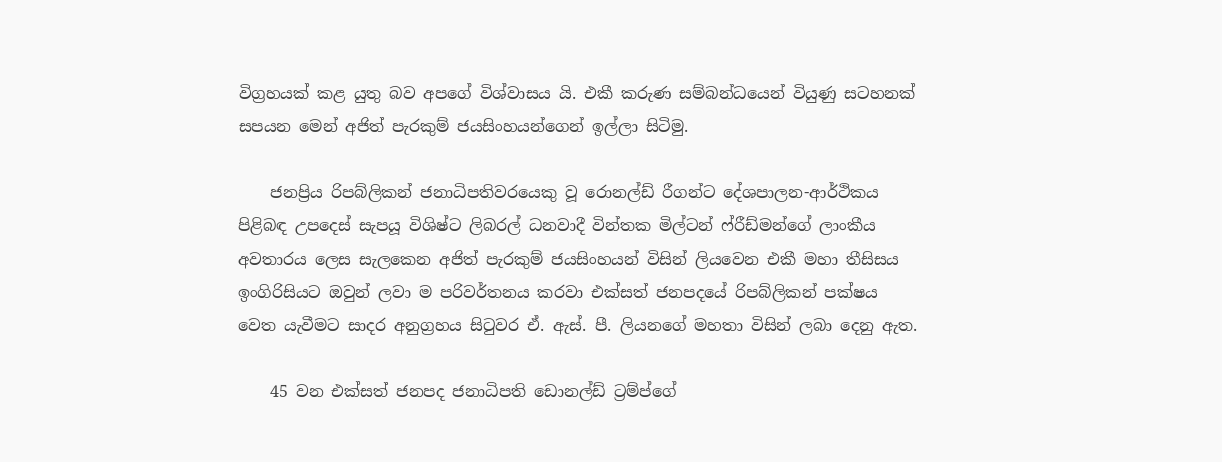විග්‍රහයක් කළ යුතු බව අපගේ විශ්වාසය යි. එකී කරුණ සම්බන්ධයෙන් වියුණු සටහනක් සපයන මෙන් අජිත් පැරකුම් ජයසිංහයන්ගෙන් ඉල්ලා සිටිමු.

    ජනප්‍රිය රිපබ්ලිකන් ජනාධිපතිවරයෙකු වූ රොනල්ඩ් රීගන්ට දේශපාලන-ආර්ථිකය පිළිබඳ උපදෙස් සැපයූ විශිෂ්ට ලිබරල් ධනවාදී වින්තක මිල්ටන් ෆ්රීඩ්මන්ගේ ලාංකීය අවතාරය ලෙස සැලකෙන අජිත් පැරකුම් ජයසිංහයන් විසින් ලියවෙන එකී මහා තීසිසය ඉංගිරිසියට ඔවුන් ලවා ම පරිවර්තනය කරවා එක්සත් ජනපදයේ රිපබ්ලිකන් පක්ෂය වෙත යැවීමට සාදර අනුග්‍රහය සිටුවර ඒ. ඇස්. පී. ලියනගේ මහතා විසින් ලබා දෙනු ඇත.

    45 වන එක්සත් ජනපද ජනාධිපති ඩොනල්ඩ් ට්‍රම්ප්ගේ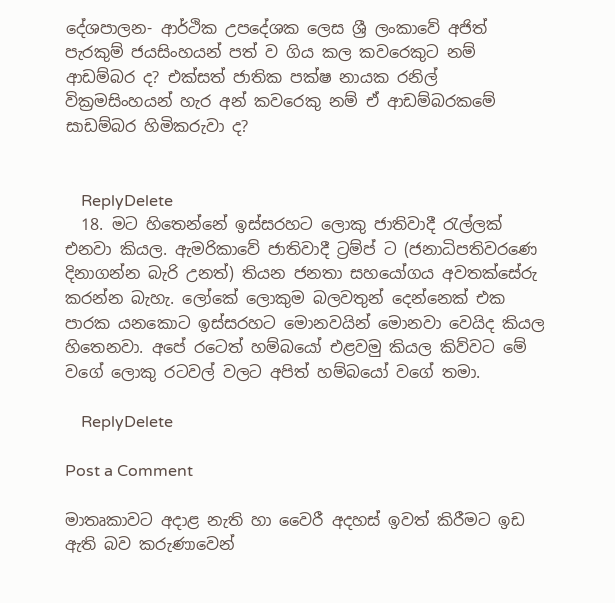දේශපාලන- ආර්ථික උපදේශක ලෙස ශ්‍රී ලංකාවේ අජිත් පැරකුම් ජයසිංහයන් පත් ව ගිය කල කවරෙකුට නම් ආඩම්බර ද? එක්සත් ජාතික පක්ෂ නායක රනිල් වික්‍රමසිංහයන් හැර අන් කවරෙකු නම් ඒ ආඩම්බරකමේ සාඩම්බර හිමිකරුවා ද?


    ReplyDelete
  18. මට හිතෙන්නේ ඉස්සරහට ලොකු ජාතිවාදී රැල්ලක් එනවා කියල. ඇමරිකාවේ ජාතිවාදී ට්‍රම්ප් ට (ජනාධිපතිවරණෙ දිනාගන්න බැරි උනත්) තියන ජනතා සහයෝගය අවතක්සේරු කරන්න බැහැ. ලෝකේ ලොකුම බලවතුන් දෙන්නෙක් එක පාරක යනකොට ඉස්සරහට මොනවයින් මොනවා වෙයිද කියල හිතෙනවා. අපේ රටෙත් හම්බයෝ එළවමු කියල කිව්වට මේ වගේ ලොකු රටවල් වලට අපිත් හම්බයෝ වගේ තමා.

    ReplyDelete

Post a Comment

මාතෘකාවට අදාළ නැති හා වෛරී අදහස් ඉවත් කිරීමට ඉඩ ඇති බව කරුණාවෙන්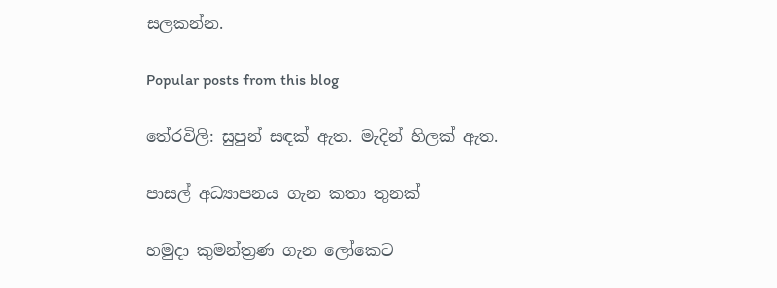සලකන්න.

Popular posts from this blog

තේරවිලි: සුපුන් සඳක් ඇත. මැදින් හිලක් ඇත.

පාසල් අධ්‍යාපනය ගැන කතා තුනක්

හමුදා කුමන්ත්‍රණ ගැන ලෝකෙට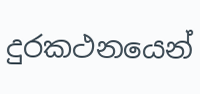දුරකථනයෙන්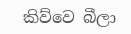කිව්වෙ බීලා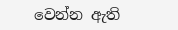වෙන්න ඇති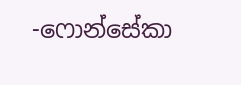-ෆොන්සේකා